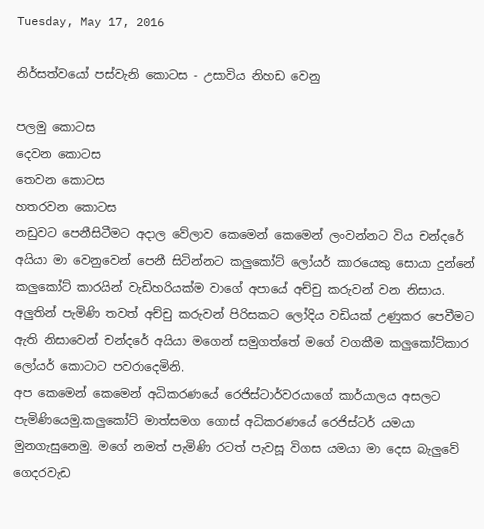Tuesday, May 17, 2016

නිර්සත්වයෝ පස්වැනි කොටස - උසාවිය නිහඩ වෙනු

පලමු කොටස
දෙවන කොටස
තෙවන කොටස
හතරවන කොටස
නඩුවට පෙනීසිටීමට අදාල වේලාව කෙමෙන් කෙමෙන් ලංවන්නට විය චන්දරේ අයියා මා වෙනුවෙන් පෙනී සිටින්නට කලුකෝට් ලෝයර් කාරයෙකු සොයා දුන්නේ කලුකෝට් කාරයින් වැඩිහරියක්ම වාගේ අපායේ අච්චු කරුවන් වන නිසාය. අලුතින් පැමිණි තවත් අච්චු කරුවන් පිරිසකට ලෝදිය වඩියක් උණුකර පෙවීමට ඇති නිසාවෙන් චන්දරේ අයියා මගෙන් සමුගත්තේ මගේ වගකීම කලුකෝට්කාර ලෝයර් කොටාට පවරාදෙමිනි.
අප කෙමෙන් කෙමෙන් අධිකරණයේ රෙජිස්ටාර්වරයාගේ කාර්යාලය අසලට පැමිණියෙමු.කලුකෝට් මාත්සමග ගොස් අධිකරණයේ රෙජිස්ටර් යමයා මුනගැසුනෙමු. මගේ නමත් පැමිණි රටත් පැවසූ විගස යමයා මා දෙස බැලුවේ ගෙදරවැඩ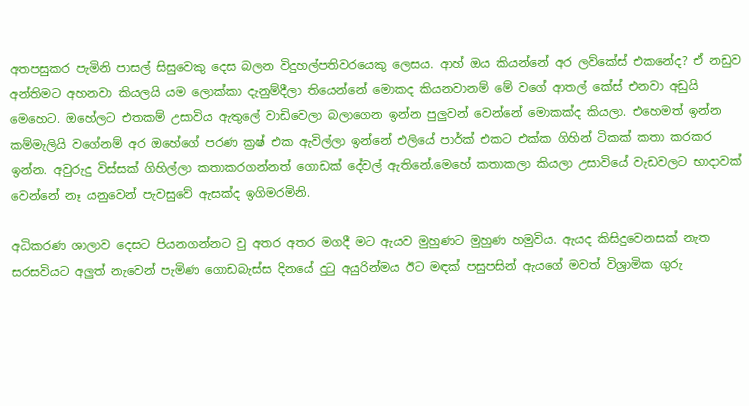අතපසුකර පැමිනි පාසල් සිසුවෙකු දෙස බලන විදුහල්පතිවරයෙකු ලෙසය. ආහ් ඔය කියන්නේ අර ලව්කේස් එකනේද? ඒ නඩුව අන්තිමට අහනවා කියලයි යම ලොක්කා දැනුම්දීලා තියෙන්නේ මොකද කියනවානම් මේ වගේ ආතල් කේස් එනවා අඩුයි මෙහෙට. ඔහේලට එතකම් උසාවිය ඇතුලේ වාඩිවෙලා බලාගෙන ඉන්න පුලුවන් වෙන්නේ මොකක්ද කියලා. එහෙමත් ඉන්න කම්මැලියි වගේනම් අර ඔහේගේ පරණ ක්‍ර‍ෂ් එක ඇවිල්ලා ඉන්නේ එලියේ පාර්ක් එකට එක්ක ගිහින් ටිකක් කතා කරකර ඉන්න. අවුරුදු විස්සක් ගිහිල්ලා කතාකරගන්නත් ගොඩක් දේවල් ඇතිනේ.මෙහේ කතාකලා කියලා උසාවියේ වැඩවලට භාදාවක් වෙන්නේ නෑ යනුවෙන් පැවසුවේ ඇසක්ද ඉගිමරමිනි.

අධිකරණ ශාලාව දෙසට පියනගන්නට වු අතර අතර මගදී මට ඇයව මුහුණට මුහුණ හමුවිය. ඇයද කිසිදුවෙනසක් නැත සරසවියට අලුත් නැවෙන් පැමිණ ගොඩබැස්ස දිනයේ දුටු අයුරින්මය ඊට මඳක් පසුපසින් ඇයගේ මවත් විශ්‍රාමික ගුරු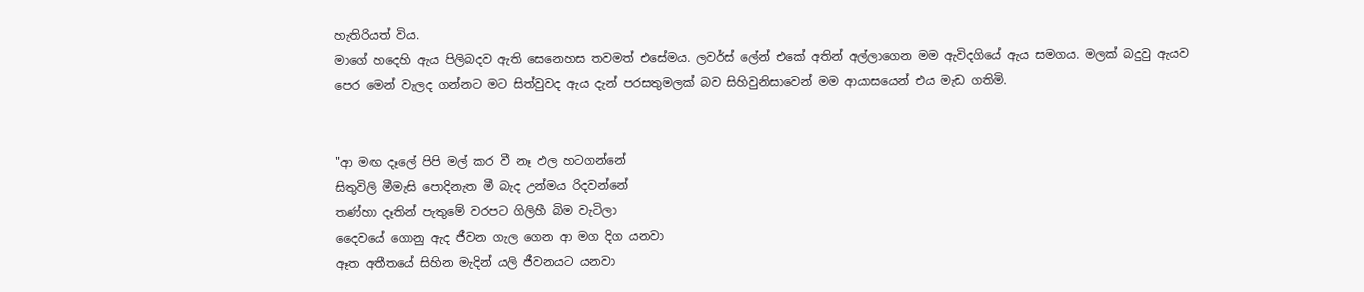හැතිරියත් විය.
මාගේ හදෙහි ඇය පිලිබදව ඇති සෙනෙහස තවමත් එසේමය. ලවර්ස් ලේන් එකේ අතින් අල්ලාගෙන මම ඇවිදගියේ ඇය සමගය. මලක් බදුවු ඇයව පෙර මෙන් වැලද ගන්නට මට සිත්වුවද ඇය දැන් පරසතුමලක් බව සිහිවුනිසාවෙන් මම ආයාසයෙන් එය මැඩ ගතිමි.


"ආ මඟ දෑලේ පිපි මල් කර වී නෑ ඵල හටගන්නේ
සිතුවිලි මීමැසි පොදිනැත මී බැද උන්මය රිදවන්නේ
තණ්හා දෑතින් පැතුමේ වරපට ගිලිහී බිම වැටිලා
දෛවයේ ගොනු ඇද ජීවන ගැල ගෙන ආ මග දිග යනවා
ඈත අතීතයේ සිහින මැදින් යලි ජීවනයට යනවා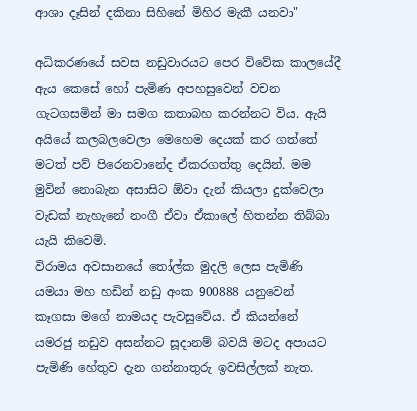ආශා දෑසින් දකිනා සිහිනේ මිහිර මැකී යනවා"

අධිකරණයේ සවස නඩුවාරයට පෙර විවේක කාලයේදී ඇය කෙසේ හෝ පැමිණ අපහසුවෙන් වචන ගැටගසමින් මා සමග කතාබහ කරන්නට විය. ඇයි අයියේ කලබලවෙලා මෙහෙම දෙයක් කර ගත්තේ මටත් පව් පිරෙනවානේද ඒකරගත්තු දෙයින්. මම මුවින් නොබැන අසාසිට ඕවා දැන් කියලා දුක්වෙලා වැඩක් නැහැනේ නංගී ඒවා ඒකාලේ හිතන්න තිබ්බා යැයි කිවෙමි.
විරාමය අවසානයේ තෝල්ක මුදලි ලෙස පැමිණි යමයා මහ හඩින් නඩු අංක 900888 යනුවෙන් කෑගසා මගේ නාමයද පැවසුවේය. ඒ කියන්නේ යමරජු නඩුව අසන්නට සූදානම් බවයි මටද අපායට පැමිණි හේතුව දැන ගන්නාතුරු ඉවසිල්ලක් නැත.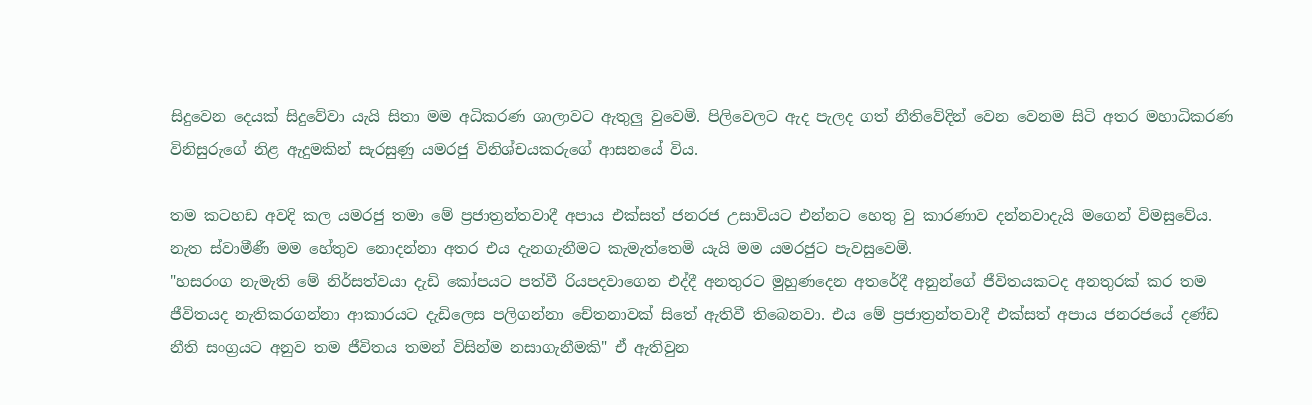සිදුවෙන දෙයක් සිදුවේවා යැයි සිතා මම අධිකරණ ශාලාවට ඇතුලු වුවෙමි. පිලිවෙලට ඇද පැලද ගත් නීතිවේදින් වෙන වෙනම සිටි අතර මහාධිකරණ විනිසුරුගේ නිළ ඇදුමකින් සැරසුණු යමරජු විනිශ්චයකරුගේ ආසනයේ විය.

තම කටහඩ අවදි කල යමරජු තමා මේ ප්‍ර‍ජාත්‍රන්තවාදී අපාය එක්සත් ජනරජ උසාවියට එන්නට හෙතු වු කාරණාව දන්නවාදැයි මගෙන් විමසුවේය. නැත ස්වාමීණී මම හේතුව නොදන්නා අතර එය දැනගැනීමට කැමැත්තෙමි යැයි මම යමරජුට පැවසුවෙමි.
"හසරංග නැමැති මේ නිර්සත්වයා දැඩි කෝපයට පත්වී රියපදවාගෙන එද්දී අනතුරට මුහුණදෙන අතරේදී අනුන්ගේ ජීවිතයකටද අනතුරක් කර තම ජීවිතයද නැතිකරගන්නා ආකාරයට දැඩිලෙස පලිගන්නා චේතනාවක් සිතේ ඇතිවී තිබෙනවා. එය මේ ප්‍ර‍ජාත්‍ර‍න්තවාදී එක්සත් අපාය ජනරජයේ දණ්ඩ නීති සංග්‍ර‍යට අනුව තම ජීවිතය තමන් විසින්ම නසාගැනීමකි" ඒ ඇතිවුන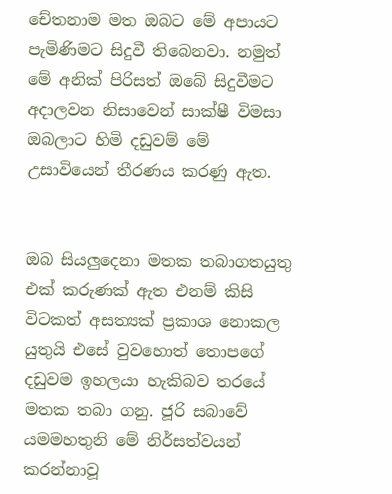චේතනාම මත ඔබට මේ අපායට පැමිණිමට සිදුවී තිබෙනවා. නමුත් මේ අනික් පිරිසත් ඔබේ සිදුවීමට අදාලවන නිසාවෙන් සාක්ෂී විමසා ඔබලාට හිමි දඩුවම් මේ උසාවියෙන් තීරණය කරණු ඇත.


ඔබ සියලුදෙනා මතක තබාගතයුතු එක් කරුණක් ඇත එනම් කිසි විටකත් අසත්‍යක් ප්‍ර‍කාශ නොකල යුතුයි එසේ වුවහොත් තොපගේ දඩුවම ඉහලයා හැකිබව තරයේ මතක තබා ගනු. ජූරි සබාවේ යමමහතුනි මේ නිර්සත්වයන් කරන්නාවූ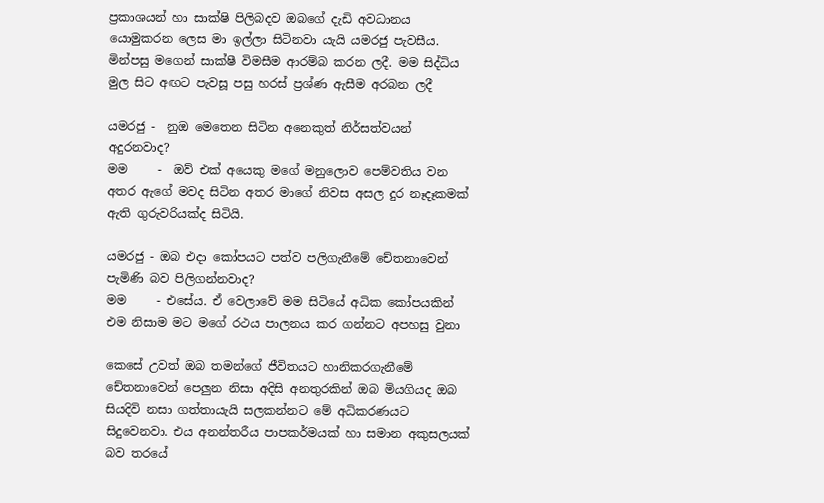ප්‍ර‍කාශයන් හා සාක්ෂි පිලිබදව ඔබගේ දැඩි අවධානය යොමුකරන ලෙස මා ඉල්ලා සිටිනවා යැයි යමරජු පැවසීය. මින්පසු මගෙන් සාක්ෂී විමසීම ආරම්බ කරන ලදී. මම සිද්ධිය මුල සිට අඟට පැවසූ පසු හරස් ප්‍ර‍ශ්ණ ඇසීම අරබන ලදී

යමරජු -  නුඔ මෙතෙන සිටින අනෙකුත් නිර්සත්වයන් අදුරනවාද?
මම     -  ඔව් එක් අයෙකු මගේ මනුලොව පෙම්වතිය වන අතර ඇගේ මවද සිටින අතර මාගේ නිවස අසල දුර නෑදෑකමක් ඇති ගුරුවරියක්ද සිටියි.

යමරජු - ඔබ එදා කෝපයට පත්ව පලිගැනීමේ චේතනාවෙන් පැමිණි බව පිලිගන්නවාද?
මම     - එසේය. ඒ වෙලාවේ මම සිටියේ අධික කෝපයකින් එම නිසාම මට මගේ රථය පාලනය කර ගන්නට අපහසු වුනා

කෙසේ උවත් ඔබ තමන්ගේ ජීවිතයට හානිකරගැනීමේ චේතනාවෙන් පෙලුන නිසා අදිසි අනතුරකින් ඔබ මියගියද ඔබ සියදිවි නසා ගත්තායැයි සලකන්නට මේ අධිකරණයට සිදුවෙනවා. එය අනන්තරීය පාපකර්මයක් හා සමාන අකුසලයක් බව තරයේ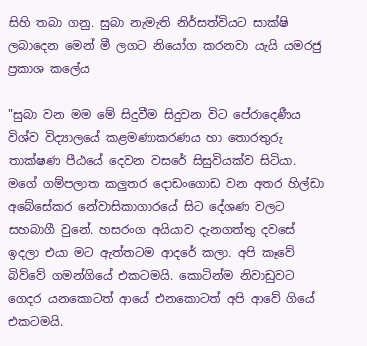සිහි තබා ගනු. සුබා නැමැති නිර්සත්වියට සාක්ෂි ලබාදෙන මෙන් මී ලගට නියෝග කරනවා යැයි යමරජු ප්‍රකාශ කලේය

"සුබා වන මම මේ සිදුවීම සිදුවන විට පේරාදෙණීය විශ්ව විද්‍යාලයේ කළමණාකරණය හා තොරතුරු තාක්ෂණ පීඨයේ දෙවන වසරේ සිසුවියක්ව සිටියා. මගේ ගම්පලාත කලුතර දොඩංගොඩ වන අතර හිල්ඩා අබේසේකර නේවාසිකාගාරයේ සිට දේශණ වලට සහබාගී වුනේ. හසරංග අයියාව දැනගත්තු දවසේ ඉදලා එයා මට ඇත්තටම ආදරේ කලා. අපි කෑවේ බිව්වේ ගමන්ගියේ එකටමයි. කොටින්ම නිවාඩුවට ගෙදර යනකොටත් ආයේ එනකොටත් අපි ආවේ ගියේ එකටමයි.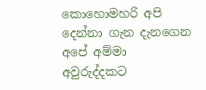කොහොමහරි අපි දෙන්නා ගැන දැනගෙන අපේ අම්මා අවුරුද්දකට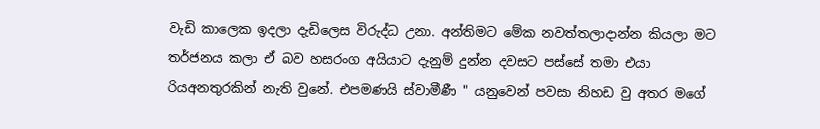වැඩි කාලෙක ඉදලා දැඩිලෙස විරුද්ධ උනා. අන්තිමට මේක නවත්තලාදාන්න කියලා මට තර්ජනය කලා ඒ බව හසරංග අයියාට දැනුම් දුන්න දවසට පස්සේ තමා එයා රියඅනතුරකින් නැති වුනේ. එපමණයි ස්වාමීණී " යනුවෙන් පවසා නිහඩ වු අතර මගේ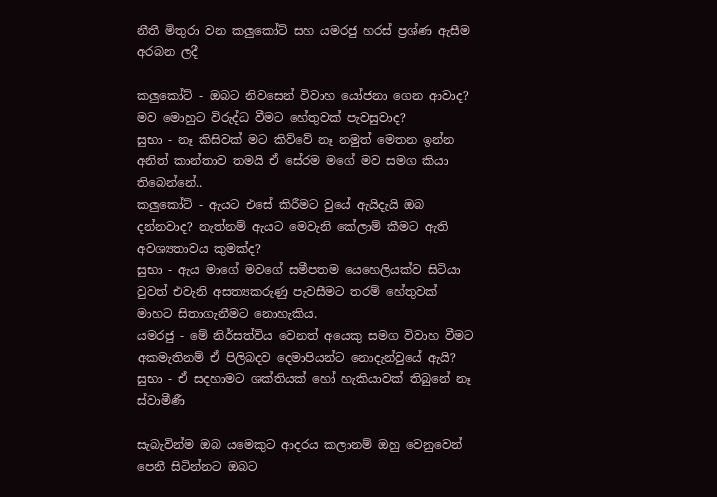නීතී මිතුරා වන කලුකෝට් සහ යමරජු හරස් ප්‍ර‍ශ්ණ ඇසීම අරබන ලදී

කලුකෝට් - ඔබට නිවසෙන් විවාහ යෝජනා ගෙන ආවාද? මව මොහුට විරුද්ධ වීමට හේතුවක් පැවසුවාද?
සුභා - නෑ කිසිවක් මට කිව්වේ නෑ නමුත් මෙතන ඉන්න අනිත් කාන්තාව තමයි ඒ සේරම මගේ මව සමග කියා තිබෙන්නේ..
කලුකෝට් - ඇයට එසේ කිරීමට වුයේ ඇයිදැයි ඔබ දන්නවාද? නැත්නම් ඇයට මෙවැනි කේලාම් කීමට ඇති අවශ්‍යතාවය කුමක්ද?
සුභා - ඇය මාගේ මවගේ සමීපතම යෙහෙලියක්ව සිටියා වුවත් එවැනි අසත්‍යකරුණු පැවසීමට තරම් හේතුවක් මාහට සිතාගැනීමට නොහැකිය.
යමරජු - මේ නිර්සත්විය වෙනත් අයෙකු සමග විවාහ වීමට අකමැතිනම් ඒ පිලිබදව දෙමාපියන්ට නොදැන්වුයේ ඇයි?
සුභා - ඒ සදහාමට ශක්තියක් හෝ හැකියාවක් තිබුනේ නෑ ස්වාමීණී

සැබැවින්ම ඔබ යමෙකුට ආදරය කලානම් ඔහු වෙනුවෙන් පෙනී සිටින්නට ඔබට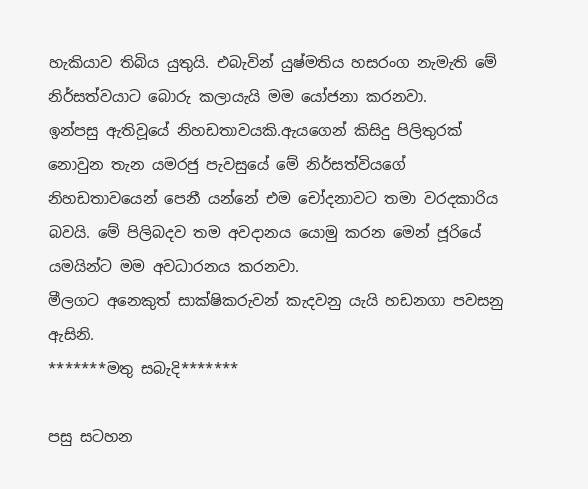හැකියාව තිබිය යුතුයි. එබැවින් යුෂ්මතිය හසරංග නැමැති මේ නිර්සත්වයාට බොරු කලායැයි මම යෝජනා කරනවා.
ඉන්පසු ඇතිවූයේ නිහඩතාවයකි.ඇයගෙන් කිසිදු පිලිතුරක් නොවුන තැන යමරජු පැවසුයේ මේ නිර්සත්වියගේ නිහඩතාවයෙන් පෙනී යන්නේ එම චෝදනාවට තමා වරදකාරිය බවයි. මේ පිලිබදව තම අවදානය යොමු කරන මෙන් ජූරියේ යමයින්ට මම අවධාරනය කරනවා.
මීලගට අනෙකුත් සාක්ෂිකරුවන් කැදවනු යැයි හඩනගා පවසනු ඇසිනි.
*******මතු සබැදි*******

පසු සටහන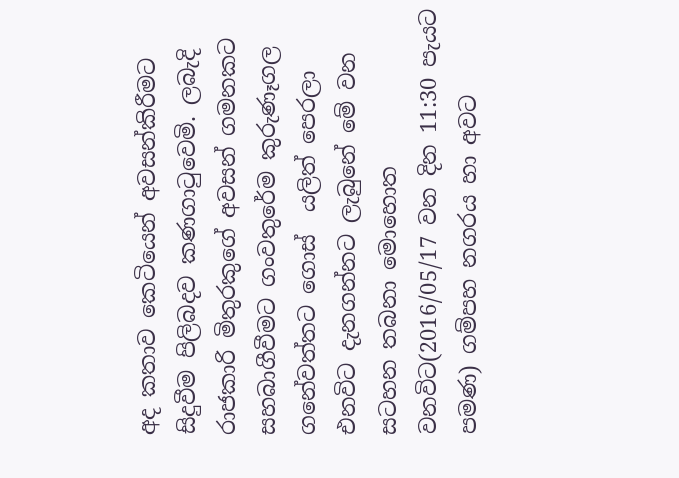අද කතාව කෙටියෙන් අවසන්කිරීමට සිදුවීම පිලිබදව කණගාටුවෙමි. ලබැදි රාජකාරි මිතුරකුගේ අවසන් ගමනකට සහබාගීවීමට ගංවතුරේම කුරුණෑගල ගනේවත්තට ගොස්  යලිත් පෙරලා එනවිට දැනගන්නට ලැබුනේ මේ වන සටහන තබනා මොහොත වනවිට(2016/05/17 වන දින 11:30 පැයට පමණ) ගම්පහ නගරය හා අවට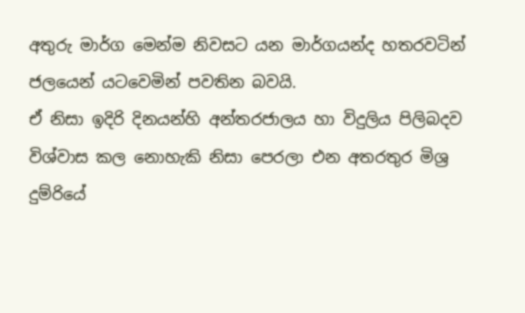අතුරු මාර්ග මෙන්ම නිවසට යන මාර්ගයන්ද හතරවටින් ජලයෙන් යටවෙමින් පවතින බවයි.
ඒ නිසා ඉදිරි දිනයන්හි අන්තරජාලය හා විදුලිය පිලිබදව විශ්වාස කල නොහැකි නිසා පෙරලා එන අතරතුර මිශ්‍ර දුම්රියේ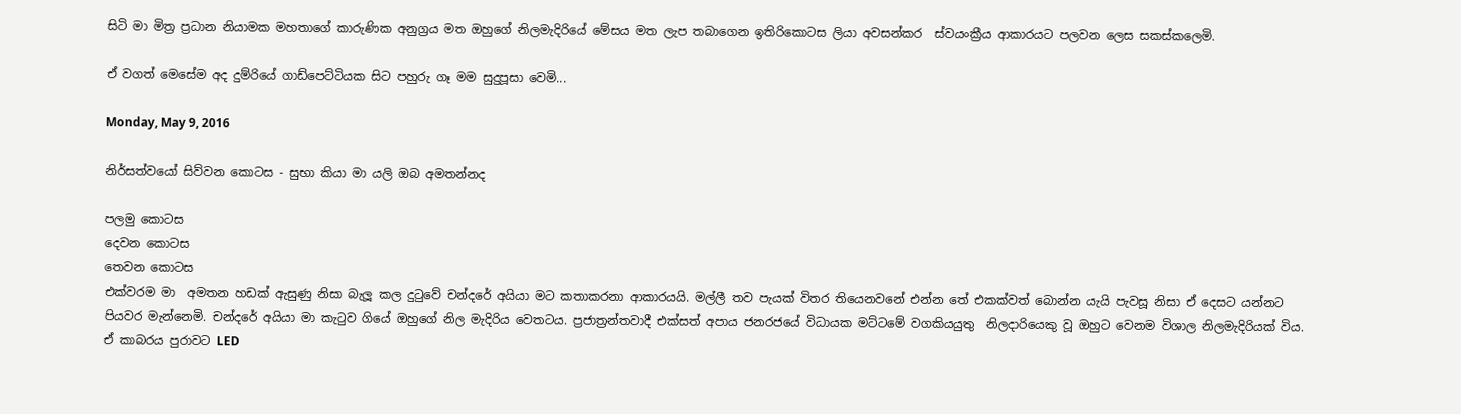සිටි මා මිත්‍ර‍ ප්‍ර‍ධාන නියාමක මහතාගේ කාරුණික අනුග්‍ර‍ය මත ඔහුගේ නිලමැදිරියේ මේසය මත ලැප තබාගෙන ඉතිරිකොටස ලියා අවසන්කර  ස්වයංක්‍රීය ආකාරයට පලවන ලෙස සකස්කලෙමි.

ඒ වගත් මෙසේම අද දුම්රියේ ගාඩ්පෙට්ටියක සිට පහුරු ගෑ මම සුදුපූසා වෙමි...

Monday, May 9, 2016

නිර්සත්වයෝ සිව්වන කොටස - සුභා කියා මා යලි ඔබ අමතන්නද

පලමු කොටස
දෙවන කොටස
තෙවන කොටස
එක්වරම මා  අමතන හඩක් ඇසුණු නිසා බැලූ කල දුටුවේ චන්දරේ අයියා මට කතාකරනා ආකාරයයි. මල්ලී තව පැයක් විතර තියෙනවනේ එන්න තේ එකක්වත් බොන්න යැයි පැවසූ නිසා ඒ දෙසට යන්නට පියවර මැන්නෙමි. චන්දරේ අයියා මා කැටුව ගියේ ඔහුගේ නිල මැදිරිය වෙතටය. ප්‍ර‍ජාත්‍ර‍න්තවාදී එක්සත් අපාය ජනරජයේ විධායක මට්ටමේ වගකියයුතු  නිලදාරියෙකු වූ ඔහුට වෙනම විශාල නිලමැදිරියක් විය. ඒ කාබරය පුරාවට LED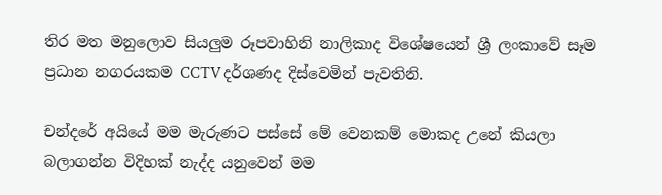තිර මත මනුලොව සියලුම රූපවාහිනි නාලිකාද විශේෂයෙන් ශ්‍රී ලංකාවේ සෑම ප්‍ර‍ධාන නගරයකම CCTV දර්ශණද දිස්වෙමින් පැවතිනි.

චන්දරේ අයියේ මම මැරුණට පස්සේ මේ වෙනකම් මොකද උනේ කියලා බලාගන්න විදිහක් නැද්ද යනුවෙන් මම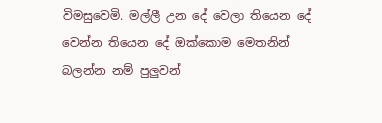විමසුවෙමි. මල්ලී උන දේ වෙලා තියෙන දේ වෙන්න තියෙන දේ ඔක්කොම මෙතනින් බලන්න නම් පුලුවන්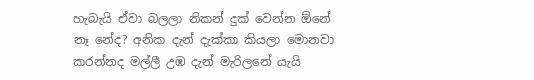හැබැයි ඒවා බලලා නිකන් දුක් වෙන්න ඕනේ නෑ නේද? අනික දැන් දැක්කා කියලා මොනවා කරන්නද මල්ලී උඹ දැන් මැරිලනේ යැයි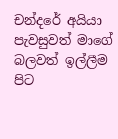චන්දරේ අයියා පැවසුවත් මාගේ බලවත් ඉල්ලීම පිට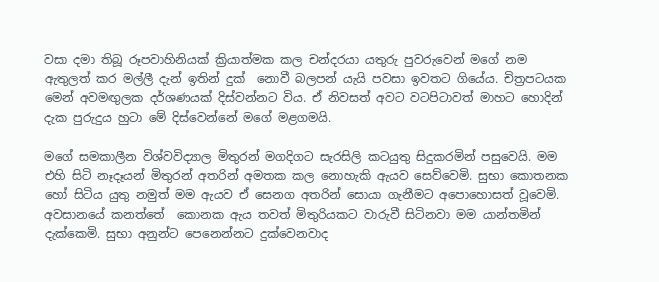වසා දමා තිබූ රූපවාහිනියක් ක්‍රියාත්මක කල චන්දරයා යතුරු පුවරුවෙන් මගේ නම ඇතුලත් කර මල්ලී දැන් ඉතින් දුක්  නොවී බලපන් යැයි පවසා ඉවතට ගියේය. චිත්‍ර‍පටයක මෙන් අවමඟුලක දර්ශණයක් දිස්වන්නට විය. ඒ නිවසත් අවට වටපිටාවත් මාහට හොදින් දැක පුරුදුය හුටා මේ දිස්වෙන්නේ මගේ මළගමයි.

මගේ සමකාලීන විශ්වවිද්‍යාල මිතුරන් මගදිගට සැරසිලි කටයුතු සිදුකරමින් පසුවෙයි. මම එහි සිටි නෑදෑයන් මිතුරන් අතරින් අමතක කල නොහැකි ඇයව සෙව්වෙමි. සුභා කොතනක හෝ සිටිය යුතු නමුත් මම ඇයව ඒ සෙනග අතරින් සොයා ගැනීමට අපොහොසත් වූවෙමි. අවසානයේ කනත්තේ  කොනක ඇය තවත් මිතුරියකට වාරුවී සිටිනවා මම යාන්තමින් දැක්කෙමි. සුභා අනුන්ට පෙනෙන්නට දුක්වෙනවාද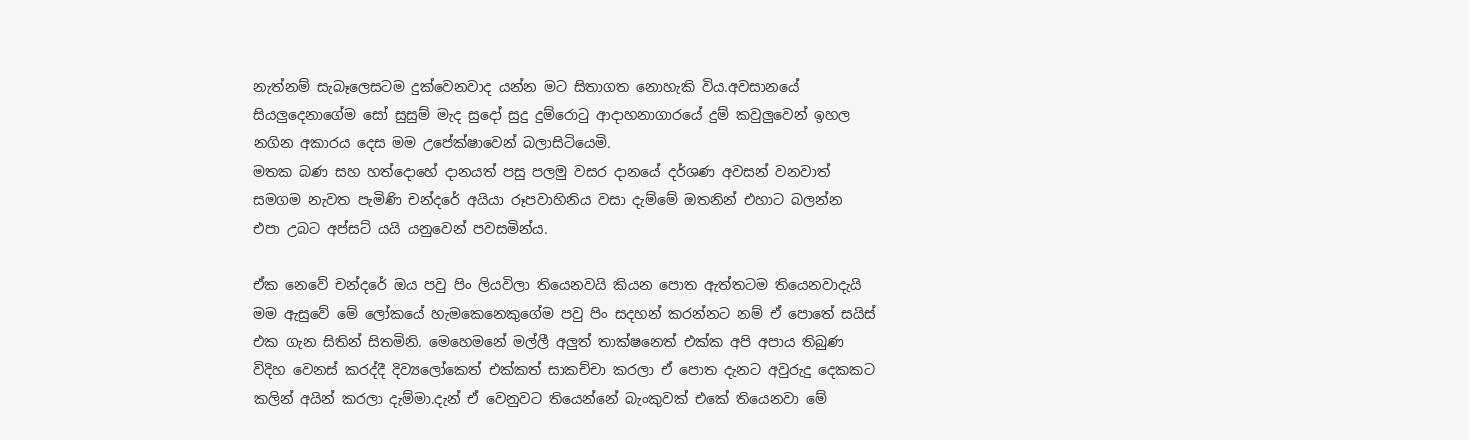නැත්නම් සැබෑලෙසටම දුක්වෙනවාද යන්න මට සිතාගත නොහැකි විය.අවසානයේ සියලුදෙනාගේම සෝ සුසුම් මැද සුදෝ සුදු දුම්රොටු ආදාහනාගාරයේ දුම් කවුලුවෙන් ඉහල නගින අකාරය දෙස මම උපේක්ෂාවෙන් බලාසිටියෙමි.
මතක බණ සහ හත්දොහේ දානයත් පසු පලමු වසර දානයේ දර්ශණ අවසන් වනවාත් සමගම නැවත පැමිණි චන්දරේ අයියා රූපවාහිනිය වසා දැම්මේ ඔතනින් එහාට බලන්න එපා උබට අප්සට් යයි යනුවෙන් පවසමින්ය.

ඒක නෙවේ චන්දරේ ඔය පවු පිං ලියවිලා තියෙනවයි කියන පොත ඇත්තටම තියෙනවාදැයි මම ඇසුවේ මේ ලෝකයේ හැමකෙනෙකුගේම පවු පිං සදහන් කරන්නට නම් ඒ පොතේ සයිස් එක ගැන සිතින් සිතමිනි. මෙහෙමනේ මල්ලී අලුත් තාක්ෂනෙත් එක්ක අපි අපාය තිබුණ විදිහ වෙනස් කරද්දී දිව්‍යලෝකෙත් එක්කත් සාකච්චා කරලා ඒ පොත දැනට අවුරුදු දෙකකට කලින් අයින් කරලා දැම්මා.දැන් ඒ වෙනුවට තියෙන්නේ බැංකුවක් එකේ තියෙනවා මේ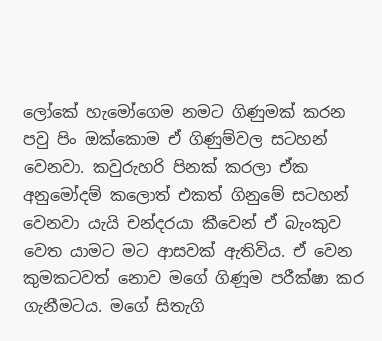ලෝකේ හැමෝගෙම නමට ගිණුමක් කරන පවු පිං ඔක්කොම ඒ ගිණුම්වල සටහන් වෙනවා. කවුරුහරි පිනක් කරලා ඒක අනුමෝදම් කලොත් එකත් ගිනුමේ සටහන් වෙනවා යැයි චන්දරයා කීවෙන් ඒ බැංකුව වෙත යාමට මට ආසවක් ඇතිවිය. ඒ වෙන කුමකටවත් නොව මගේ ගිණූම පරීක්ෂා කර ගැනීමටය. මගේ සිතැගි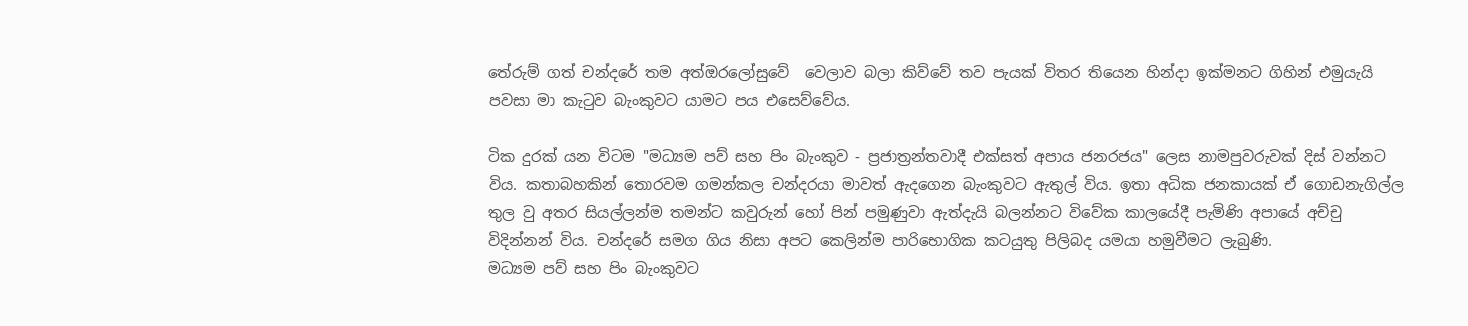තේරුම් ගත් චන්දරේ තම අත්ඔරලෝසුවේ  වෙලාව බලා කිව්වේ තව පැයක් විතර තියෙන හින්දා ඉක්මනට ගිහින් එමුයැයි පවසා මා කැටුව බැංකුවට යාමට පය එසෙව්වේය.

ටික දුරක් යන විටම "මධ්‍යම පව් සහ පිං බැංකුව - ප්‍ර‍ජාත්‍ර‍න්තවාදී එක්සත් අපාය ජනරජය" ලෙස නාමපුවරුවක් දිස් වන්නට විය. කතාබහකින් තොරවම ගමන්කල චන්දරයා මාවත් ඇදගෙන බැංකුවට ඇතුල් විය. ඉතා අධික ජනකායක් ඒ ගොඩනැගිල්ල තුල වු අතර සියල්ලන්ම තමන්ට කවුරුන් හෝ පින් පමුණුවා ඇත්දැයි බලන්නට විවේක කාලයේදී පැමිණි අපායේ අච්චු විදින්නන් විය. චන්දරේ සමග ගිය නිසා අපට කෙලින්ම පාරිභොගික කටයුතු පිලිබද යමයා හමුවීමට ලැබුණි.
මධ්‍යම පව් සහ පිං බැංකුවට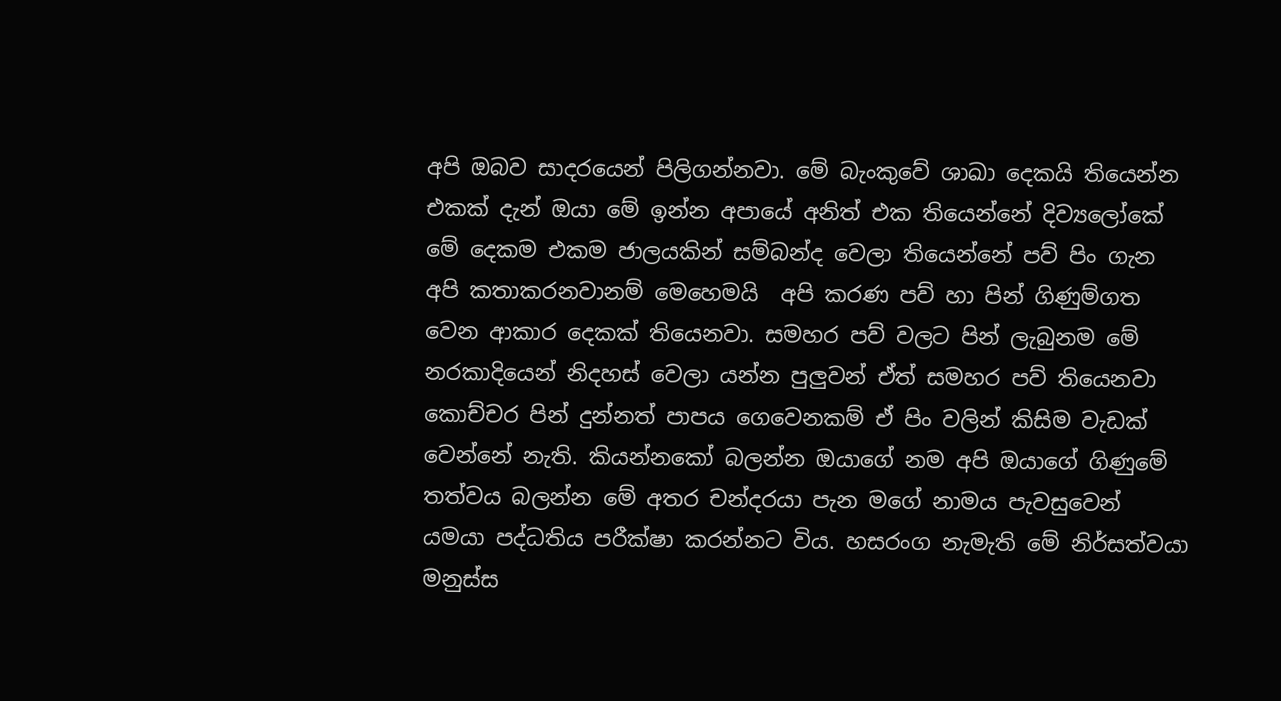අපි ඔබව සාදරයෙන් පිලිගන්නවා. මේ බැංකුවේ ශාඛා දෙකයි තියෙන්න එකක් දැන් ඔයා මේ ඉන්න අපායේ අනිත් එක තියෙන්නේ දිව්‍යලෝකේ මේ දෙකම එකම ජාලයකින් සම්බන්ද වෙලා තියෙන්නේ පව් පිං ගැන අපි කතාකරනවානම් මෙහෙමයි  අපි කරණ පව් හා පින් ගිණුම්ගත වෙන ආකාර දෙකක් තියෙනවා. සමහර පව් වලට පින් ලැබුනම මේ නරකාදියෙන් නිදහස් වෙලා යන්න පුලුවන් ඒත් සමහර පව් තියෙනවා කොච්චර පින් දුන්නත් පාපය ගෙවෙනකම් ඒ පිං වලින් කිසිම වැඩක් වෙන්නේ නැති. කියන්නකෝ බලන්න ඔයාගේ නම අපි ඔයාගේ ගිණුමේ තත්වය බලන්න මේ අතර චන්දරයා පැන මගේ නාමය පැවසුවෙන් යමයා පද්ධතිය පරීක්ෂා කරන්නට විය. හසරංග නැමැති මේ නිර්සත්වයා මනුස්ස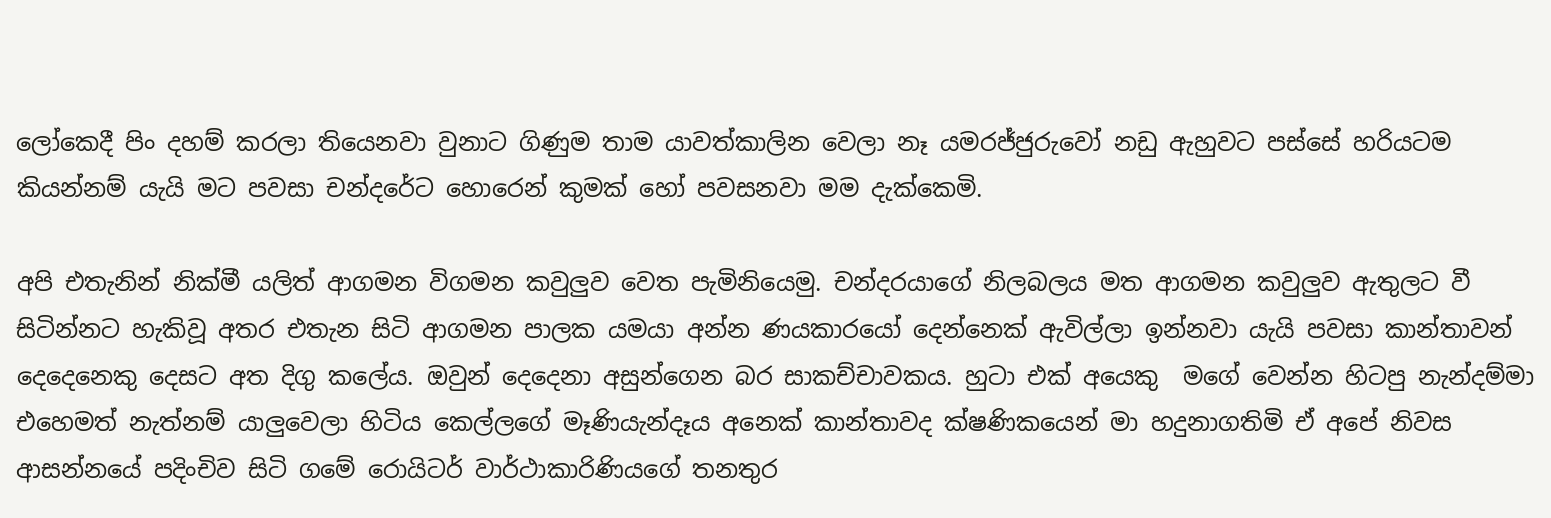ලෝකෙදී පිං දහම් කරලා තියෙනවා වුනාට ගිණුම තාම යාවත්කාලින වෙලා නෑ යමරජ්ජුරුවෝ නඩු ඇහුවට පස්සේ හරියටම කියන්නම් යැයි මට පවසා චන්දරේට හොරෙන් කුමක් හෝ පවසනවා මම දැක්කෙමි.

අපි එතැනින් නික්මී යලිත් ආගමන විගමන කවුලුව වෙත පැමිනියෙමු. චන්දරයාගේ නිලබලය මත ආගමන කවුලුව ඇතුලට වී සිටින්නට හැකිවූ අතර එතැන සිටි ආගමන පාලක යමයා අන්න ණයකාරයෝ දෙන්නෙක් ඇවිල්ලා ඉන්නවා යැයි පවසා කාන්තාවන් දෙදෙනෙකු දෙසට අත දිගු කලේය. ඔවුන් දෙදෙනා අසුන්ගෙන බර සාකච්චාවකය. හුටා එක් අයෙකු  මගේ වෙන්න හිටපු නැන්දම්මා එහෙමත් නැත්නම් යාලුවෙලා හිටිය කෙල්ලගේ මෑණියැන්දෑය අනෙක් කාන්තාවද ක්ෂණිකයෙන් මා හදුනාගතිමි ඒ අපේ නිවස ආසන්නයේ පදිංචිව සිටි ගමේ රොයිටර් වාර්ථාකාරිණියගේ තනතුර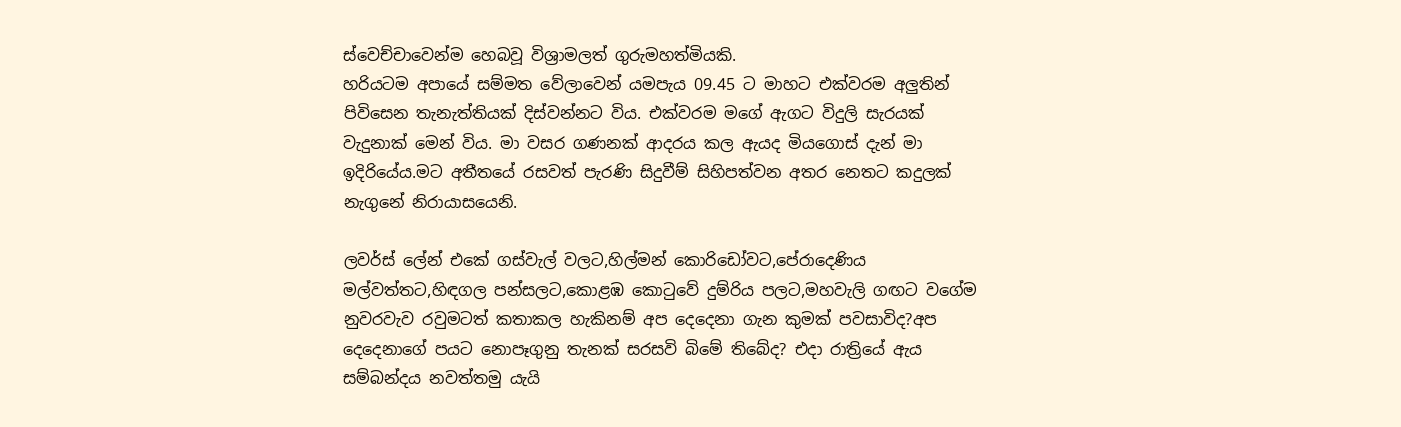ස්වෙච්චාවෙන්ම හෙබවූ විශ්‍රාමලත් ගුරුමහත්මියකි.
හරියටම අපායේ සම්මත වේලාවෙන් යමපැය 09.45 ට මාහට එක්වරම අලුතින් පිවිසෙන තැනැත්තියක් දිස්වන්නට විය. එක්වරම මගේ ඇගට විදුලි සැරයක් වැදුනාක් මෙන් විය. මා වසර ගණනක් ආදරය කල ඇයද මියගොස් දැන් මා ඉදිරියේය.මට අතීතයේ රසවත් පැරණි සිදුවීම් සිහිපත්වන අතර නෙතට කදුලක් නැගුනේ නිරායාසයෙනි.

ලවර්ස් ලේන් එකේ ගස්වැල් වලට,හිල්මන් කොරිඩෝවට,පේරාදෙණිය මල්වත්තට,හිඳගල පන්සලට,කොළඹ කොටුවේ දුම්රිය පලට,මහවැලි ගඟට වගේම නුවරවැව රවුමටත් කතාකල හැකිනම් අප දෙදෙනා ගැන කුමක් පවසාවිද?අප දෙදෙනාගේ පයට නොපෑගුනු තැනක් සරසවි බිමේ තිබේද? එදා රාත්‍රියේ ඇය සම්බන්දය නවත්තමු යැයි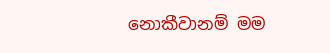නොකීවානම් මම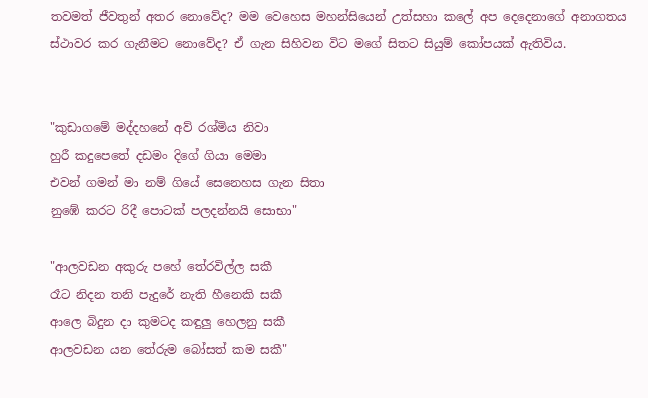තවමත් ජීවතුන් අතර නොවේද? මම වෙහෙස මහන්සියෙන් උත්සහා කලේ අප දෙදෙනාගේ අනාගතය ස්ථාවර කර ගැනීමට නොවේද? ඒ ගැන සිහිවන විට මගේ සිතට සියුම් කෝපයක් ඇතිවිය.


"කුඩාගමේ මද්දහනේ අව් රශ්මිය නිවා
හුරී කදුපෙතේ දඩමං දිගේ ගියා මෙමා
එවන් ගමන් මා නම් ගියේ සෙනෙහස ගැන සිතා
නුඹේ කරට රිදී පොටක් පලදන්නයි සොභා"

"ආලවඩන අකුරු පහේ තේරවිල්ල සකී
රෑට නිදන තනි පැදුරේ නැති හීනෙකි සකී
ආලෙ බිදුන දා කුමටද කඳුලු හෙලනු සකී
ආලවඩන යන තේරුම බෝසත් කම සකී"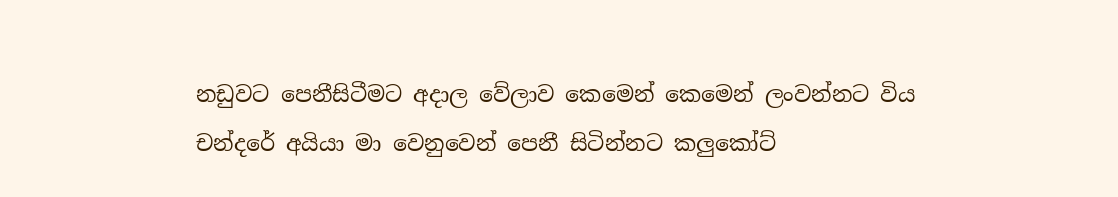නඩුවට පෙනීසිටීමට අදාල වේලාව කෙමෙන් කෙමෙන් ලංවන්නට විය චන්දරේ අයියා මා වෙනුවෙන් පෙනී සිටින්නට කලුකෝට්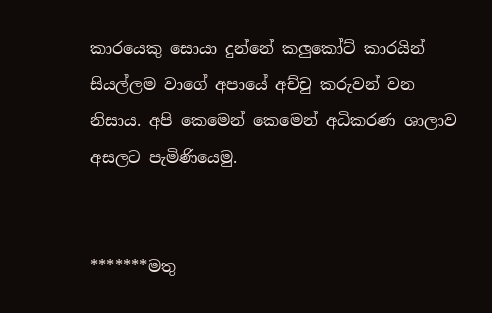කාරයෙකු සොයා දුන්නේ කලුකෝට් කාරයින් සියල්ලම වාගේ අපායේ අච්චු කරුවන් වන නිසාය. අපි කෙමෙන් කෙමෙන් අධිකරණ ශාලාව අසලට පැමිණියෙමු.


*******මතු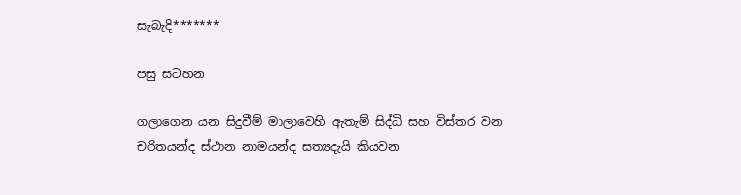සැබැදි*******

පසු සටහන

ගලාගෙන යන සිදුවීම් මාලාවෙහි ඇතැම් සිද්ධි සහ විස්තර වන චරිතයන්ද ස්ථාන නාමයන්ද සත්‍යදැයි කියවන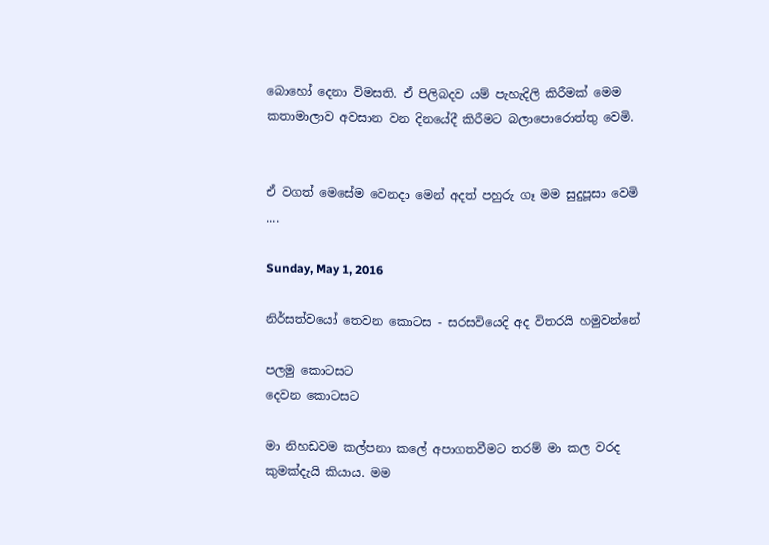බොහෝ දෙනා විමසති. ඒ පිලිබදව යම් පැහැදිලි කිරීමක් මෙම කතාමාලාව අවසාන වන දිනයේදී කිරීමට බලාපොරොත්තු වෙමි.


ඒ වගත් මෙසේම වෙනදා මෙන් අදත් පහුරු ගෑ මම සුදුපූසා වෙමි ....

Sunday, May 1, 2016

නිර්සත්වයෝ තෙවන කොටස - සරසවියෙදි අද විතරයි හමුවන්නේ

පලමු කොටසට
දෙවන කොටසට

මා නිහඩවම කල්පනා කලේ අපාගතවීමට තරම් මා කල වරද කුමක්දැයි කියාය. මම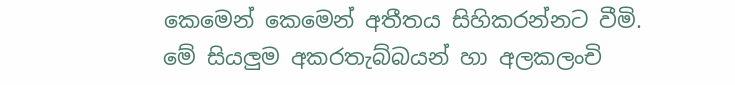කෙමෙන් කෙමෙන් අතීතය සිහිකරන්නට වීමි.
මේ සියලුම අකරතැබ්බයන් හා අලකලංචි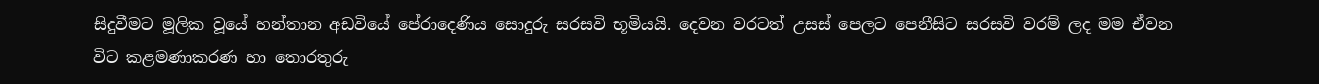සිදුවීමට මූලික වූයේ හන්තාන අඩවියේ පේරාදෙණිය සොදුරු සරසවි භූමියයි. දෙවන වරටත් උසස් පෙලට පෙනීසිට සරසවි වරම් ලද මම ඒවන විට කළමණාකරණ හා තොරතුරු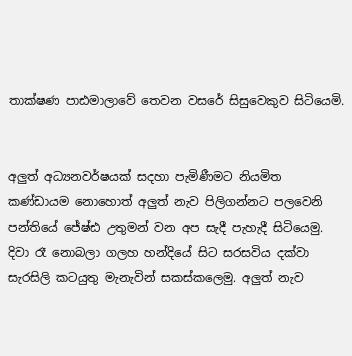තාක්ෂණ පාඪමාලාවේ තෙවන වසරේ සිසුවෙකුව සිටියෙමි.


අලුත් අධ්‍යනවර්ෂයක් සදහා පැමිණීමට නියමිත කණ්ඩායම නොහොත් අලුත් නැව පිලිගන්නට පලවෙනි පන්තියේ ජේෂ්ඪ උතුමන් වන අප සැදී පැහැදී සිටියෙමු. දිවා රෑ නොබලා ගලහ හන්දියේ සිට සරසවිය දක්වා සැරසිලි කටයුතු මැනැවින් සකස්කලෙමු. අලුත් නැව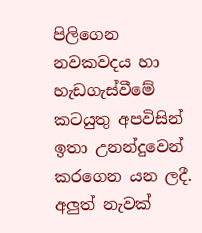පිලිගෙන නවකවදය හා හැඩගැස්වීමේ කටයුතු අපවිසින් ඉතා උනන්දුවෙන් කරගෙන යන ලදී. අලුත් නැවක්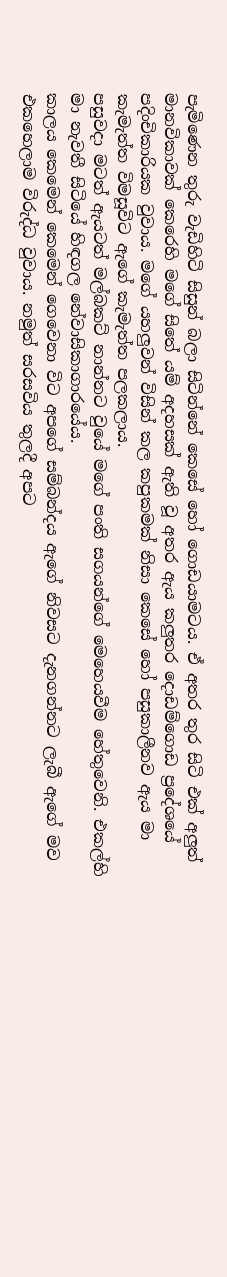පැමිණෙන තුරු වැඩිහිටි සිසුන් බලා සිටින්නේ කෙසේ හෝ ගොඩයාමටය. ඒ අතර තුර සිටි එක් අලුත් මානවිකාවක් කෙරෙහි මගේ සිතේ යම් අදහසක් ඇති වූ අතර ඇය කලුතර දොඩම්ගොඩ ප්‍රදේශයේ පදිංචිකාරියක වුවාය. මගේ යහලුවන් විසින් කල කපුකමක් නිසා කෙසේ හෝ පසුකාලීනව ඇය මා කැමැත්ත විමසූවිට ඇගේ කැමැත්ත පලකලාය.
පසුවදා මටත් ඇයටත් මල්බකට් නාන්නට වුයේ මගේ පංති සගයන්ගේ මෙහෙයවීම හේතුවෙනි. එකල්හි මා නැවතී සිටියේ හිඳගල නේවාසිකාගාරයේය.
කාලය කෙමෙන් කෙමෙන් ගෙවෙනා විට අපගේ සම්බන්දය ඇගේ නිවසට දැනගන්නට ලැබී ඇගේ මව එකහෙලාම විරුද්ධ වුවාය. නමුත් සරසවිය තුලදී අපට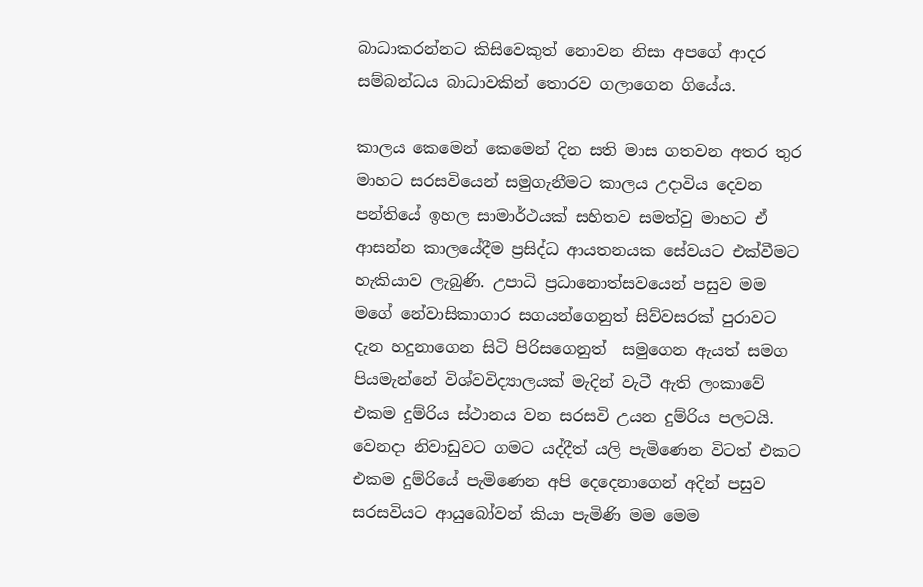බාධාකරන්නට කිසිවෙකුත් නොවන නිසා අපගේ ආදර සම්බන්ධය බාධාවකින් තොරව ගලාගෙන ගියේය.

කාලය කෙමෙන් කෙමෙන් දින සති මාස ගතවන අතර තුර මාහට සරසවියෙන් සමුගැනීමට කාලය උදාවිය දෙවන පන්තියේ ඉහල සාමාර්ථයක් සහිතව සමත්වු මාහට ඒ ආසන්න කාලයේදීම ප්‍ර‍සිද්ධ ආයතනයක සේවයට එක්වීමට හැකියාව ලැබුණි. උපාධි ප්‍ර‍ධානොත්සවයෙන් පසුව මම මගේ නේවාසිකාගාර සගයන්ගෙනුත් සිව්වසරක් පුරාවට දැන හදුනාගෙන සිටි පිරිසගෙනුත්  සමුගෙන ඇයත් සමග පියමැන්නේ විශ්වවිද්‍යාලයක් මැදින් වැටී ඇති ලංකාවේ එකම දුම්රිය ස්ථානය වන සරසවි උයන දුම්රිය පලටයි. වෙනදා නිවාඩුවට ගමට යද්දීත් යලි පැමිණෙන විටත් එකට එකම දුම්රියේ පැමිණෙන අපි දෙදෙනාගෙන් අදින් පසුව සරසවියට ආයුබෝවන් කියා පැමිණි මම මෙම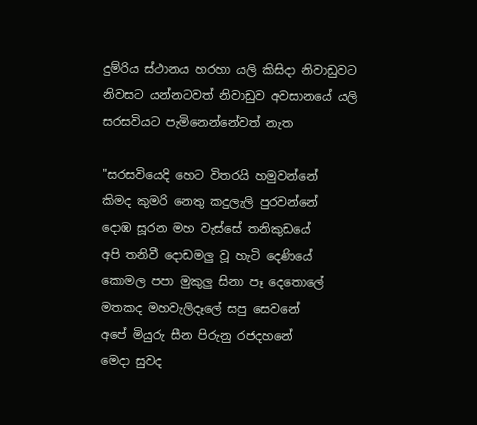දුම්රිය ස්ථානය හරහා යලි කිසිදා නිවාඩුවට නිවසට යන්නටවත් නිවාඩුව අවසානයේ යලි සරසවියට පැමිනෙන්නේවත් නැත

"සරසවියෙදි හෙට විතරයි හමුවන්නේ
කිමද කුමරි නෙතු කදුලැලි පුරවන්නේ
දොඹ සූරන මහ වැස්සේ තනිකුඩයේ
අපි තනිවී දොඩමලු වූ හැටි දෙණියේ
කොමල පපා මුකුලු සිනා පෑ දෙතොලේ
මතකද මහවැලිදෑලේ සපු සෙවනේ
අපේ මියුරු සීන පිරුනු රජදහනේ
මෙදා සුවද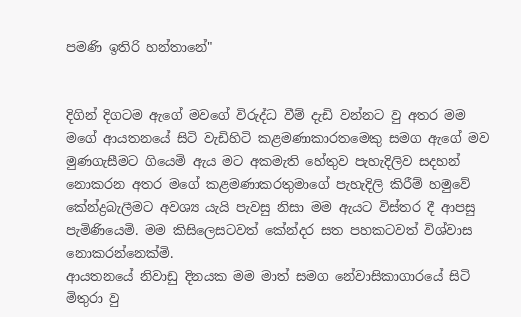පමණි ඉතිරි හන්තානේ"


දිගින් දිගටම ඇගේ මවගේ විරුද්ධ වීම් දැඩි වන්නට වු අතර මම මගේ ආයතනයේ සිටි වැඩිහිටි කළමණාකාරතමෙකු සමග ඇගේ මව මුණගැසීමට ගියෙමි ඇය මට අකමැති හේතුව පැහැදිලිව සදහන් නොකරන අතර මගේ කළමණාකරතුමාගේ පැහැදිලි කිරීම් හමුවේ කේන්ද්‍ර‍බැලීමට අවශ්‍ය යැයි පැවසු නිසා මම ඇයට විස්තර දී ආපසු පැමිණියෙමි. මම කිසිලෙසටවත් කේන්දර සත පහකටවත් විශ්වාස නොකරන්නෙක්මි.
ආයතනයේ නිවාඩු දිනයක මම මාත් සමග නේවාසිකාගාරයේ සිටි මිතුරා වු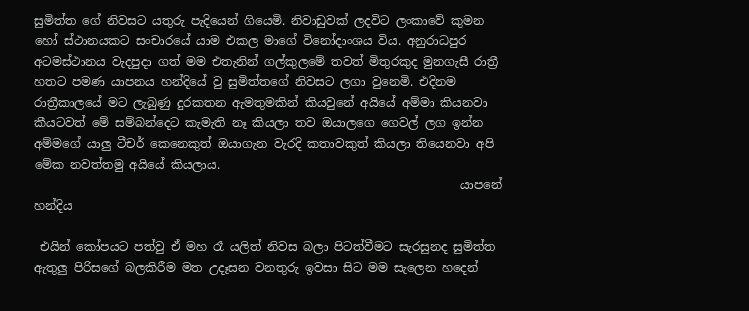සුමිත්ත ගේ නිවසට යතුරු පැදියෙන් ගියෙමි. නිවාඩුවක් ලදවිට ලංකාවේ කුමන හෝ ස්ථානයකට සංචාරයේ යාම එකල මාගේ විනෝදාංශය විය. අනුරාධපුර අටමස්ථානය වැදපුදා ගත් මම එතැනින් ගල්කුලමේ තවත් මිතුරකුද මුනගැසී රාත්‍රී හතට පමණ යාපනය හන්දියේ වු සුමිත්තගේ නිවසට ලගා වුනෙමි. එදිනම රාත්‍රීකාලයේ මට ලැබුණු දුරකතන ඇමතුමකින් කියවුනේ අයියේ අම්මා කියනවා කීයටවත් මේ සම්බන්දෙට කැමැති නෑ කියලා තව ඔයාලගෙ ගෙවල් ලග ඉන්න අම්මගේ යාලු ටීචර් කෙනෙකුත් ඔයාගැන වැරදි කතාවකුත් කියලා තියෙනවා අපි මේක නවත්තමු අයියේ කියලාය.
                                                                       යාපනේ හන්දිය

 එයින් කෝපයට පත්වු ඒ මහ රෑ යලිත් නිවස බලා පිටත්වීමට සැරසුනද සුමිත්ත ඇතුලු පිරිසගේ බලකිරීම මත උදෑසන වනතුරු ඉවසා සිට මම සැලෙන හදෙන්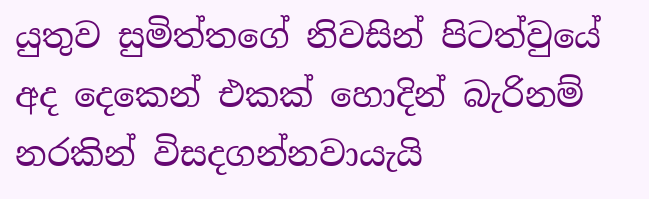යුතුව සුමිත්තගේ නිවසින් පිටත්වුයේ අද දෙකෙන් එකක් හොදින් බැරිනම් නරකින් විසදගන්නවායැයි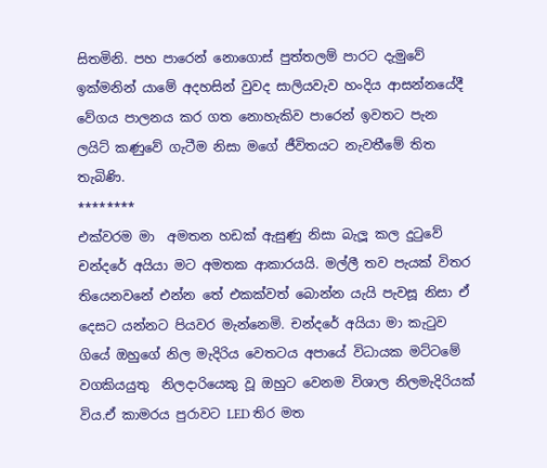සිතමිනි. පහ පාරෙන් නොගොස් පුත්තලම් පාරට දැමුවේ ඉක්මනින් යාමේ අදහසින් වුවද සාලියවැව හංදිය ආසන්නයේදී වේගය පාලනය කර ගත නොහැකිව පාරෙන් ඉවතට පැන ලයිට් කණුවේ ගැටීම නිසා මගේ ජීවිතයට නැවතීමේ තිත තැබිණි.
********
එක්වරම මා  අමතන හඩක් ඇසුණු නිසා බැලූ කල දුටුවේ චන්දරේ අයියා මට අමතක ආකාරයයි. මල්ලී තව පැයක් විතර තියෙනවනේ එන්න තේ එකක්වත් බොන්න යැයි පැවසූ නිසා ඒ දෙසට යන්නට පියවර මැන්නෙමි. චන්දරේ අයියා මා කැටුව ගියේ ඔහුගේ නිල මැදිරිය වෙතටය අපායේ විධායක මට්ටමේ වගකියයුතු  නිලදාරියෙකු වූ ඔහුට වෙනම විශාල නිලමැදිරියක් විය.ඒ කාමරය පුරාවට LED තිර මත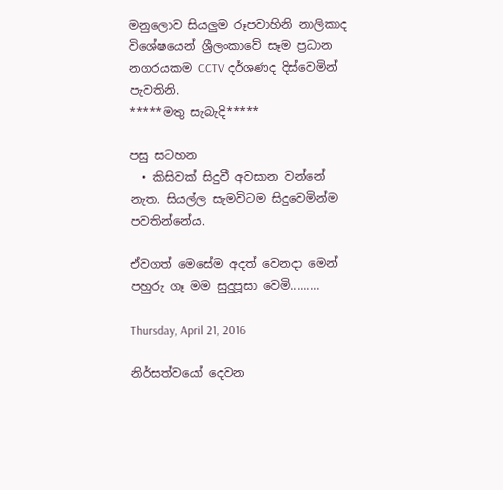මනුලොව සියලුම රූපවාහිනි නාලිකාද විශේෂයෙන් ශ්‍රීලංකාවේ සෑම ප්‍ර‍ධාන නගරයකම CCTV දර්ශණද දිස්වෙමින් පැවතිනි.
*****මතු සැබැදි*****

පසු සටහන
  • කිසිවක් සිදුවී අවසාන වන්නේ නැත. සියල්ල සැමවිටම සිදුවෙමින්ම පවතින්නේය.

ඒවගත් මෙසේම අදත් වෙනදා මෙන් පහුරු ගෑ මම සුදුපූසා වෙමි.........

Thursday, April 21, 2016

නිර්සත්වයෝ දෙවන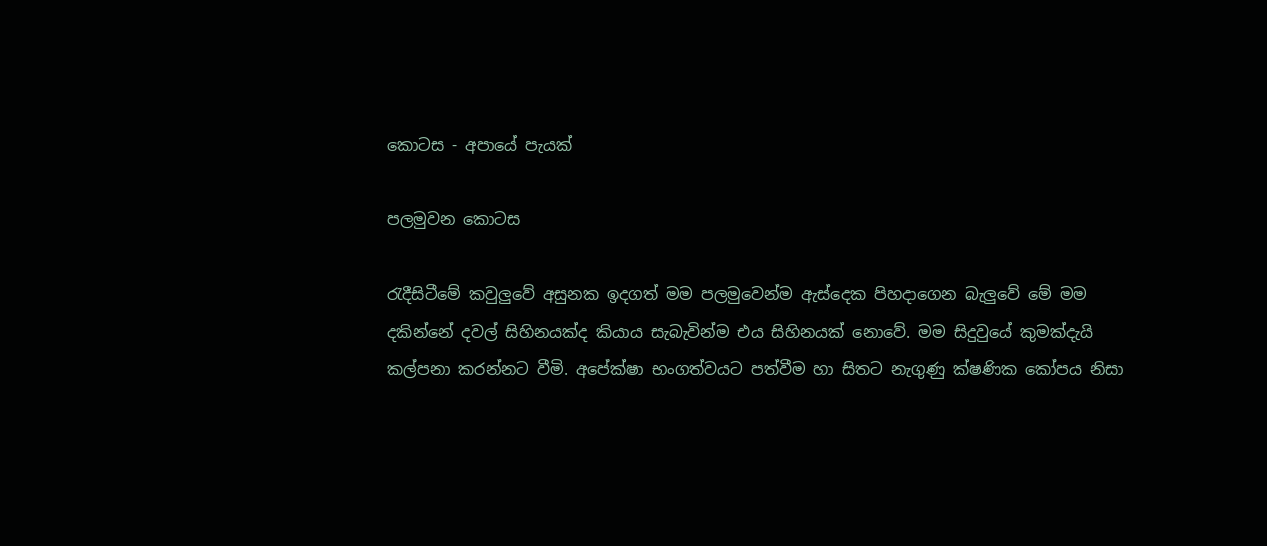කොටස - අපායේ පැයක්

පලමුවන කොටස

රැදීසිටීමේ කවුලුවේ අසුනක ඉදගත් මම පලමුවෙන්ම ඇස්දෙක පිහදාගෙන බැලුවේ මේ මම දකින්නේ දවල් සිහිනයක්ද කියාය සැබැවින්ම එය සිහිනයක් නොවේ. මම සිදුවුයේ කුමක්දැයි කල්පනා කරන්නට වීමි. අපේක්ෂා භංගත්වයට පත්වීම හා සිතට නැගුණු ක්ෂණික කෝපය නිසා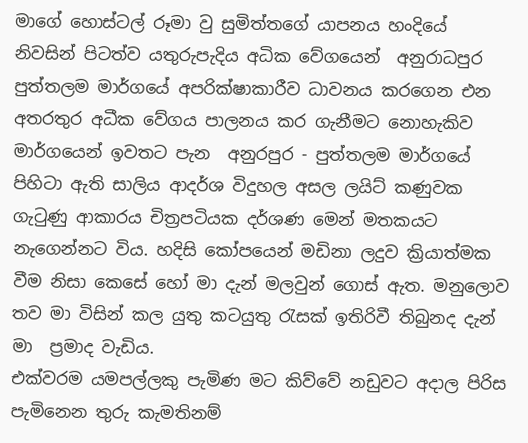මාගේ හොස්ටල් රූමා වු සුමිත්තගේ යාපනය හංදියේ නිවසින් පිටත්ව යතුරුපැදිය අධික වේගයෙන්  අනුරාධපුර  පුත්තලම මාර්ගයේ අපරික්ෂාකාරීව ධාවනය කරගෙන එන අතරතුර අධීක වේගය පාලනය කර ගැනීමට නොහැකිව මාර්ගයෙන් ඉවතට පැන  අනුරපුර - පුත්තලම මාර්ගයේ  පිහිටා ඇති සාලිය ආදර්ශ විදුහල අසල ලයිට් කණුවක ගැටුණු ආකාරය චිත්‍ර‍පටියක දර්ශණ මෙන් මතකයට නැගෙන්නට විය. හදිසි කෝපයෙන් මඩිනා ලදුව ක්‍රියාත්මක වීම නිසා කෙසේ හෝ මා දැන් මලවුන් ගොස් ඇත. මනුලොව තව මා විසින් කල යුතු කටයුතු රැසක් ඉතිරිවී තිබුනද දැන් මා  ප්‍ර‍මාද වැඩිය.
එක්වරම යමපල්ලකු පැමිණ මට කිව්වේ නඩුවට අදාල පිරිස පැමිනෙන තුරු කැමතිනම්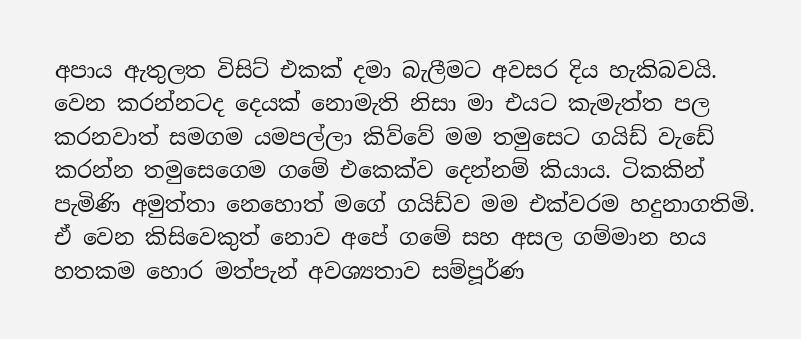අපාය ඇතුලත විසිට් එකක් දමා බැලීමට අවසර දිය හැකිබවයි. වෙන කරන්නටද දෙයක් නොමැති නිසා මා එයට කැමැත්ත පල කරනවාත් සමගම යමපල්ලා කිව්වේ මම තමුසෙට ගයිඩ් වැඩේ කරන්න තමුසෙගෙම ගමේ එකෙක්ව දෙන්නම් කියාය. ටිකකින් පැමිණි අමුත්තා නෙහොත් මගේ ගයිඩ්ව මම එක්වරම හදුනාගතිමි. ඒ වෙන කිසිවෙකුත් නොව අපේ ගමේ සහ අසල ගම්මාන හය හතකම හොර මත්පැන් අවශ්‍යතාව සම්පූර්ණ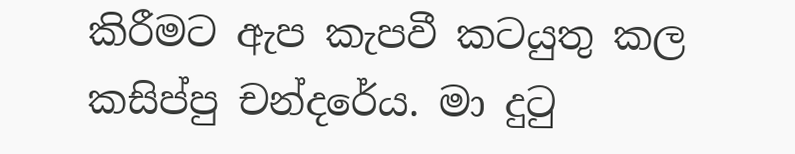කිරීමට ඇප කැපවී කටයුතු කල කසිප්පු චන්දරේය. මා දුටු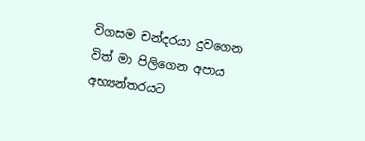විගසම චන්දරයා දුවගෙන විත් මා පිලිගෙන අපාය අභ්‍යන්තරයට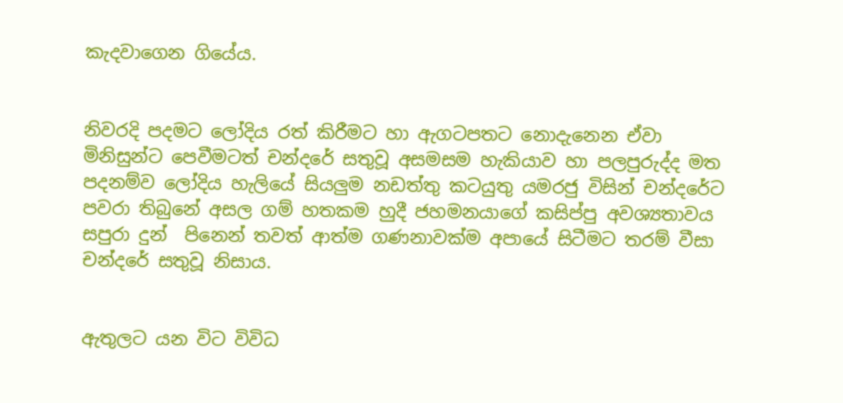කැදවාගෙන ගියේය.


නිවරදි පදමට ලෝදිය රත් කිරීමට හා ඇගටපතට නොදැනෙන ඒවා මිනිසුන්ට පෙවීමටත් චන්දරේ සතුවූ අසමසම හැකියාව හා පලපුරුද්ද මත පදනම්ව ලෝදිය හැලියේ සියලුම නඩත්තු කටයුතු යමරජු විසින් චන්දරේට පවරා තිබුනේ අසල ගම් හතකම හුදී ජහමනයාගේ කසිප්පු අවශ්‍යතාවය සපුරා දුන්  පිනෙන් තවත් ආත්ම ගණනාවක්ම අපායේ සිටීමට තරම් වීසා චන්දරේ සතුවූ නිසාය.


ඇතුලට යන විට විවිධ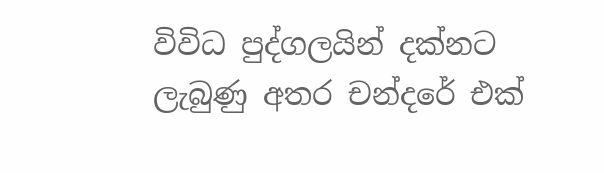විවිධ පුද්ගලයින් දක්නට ලැබුණු අතර චන්දරේ එක්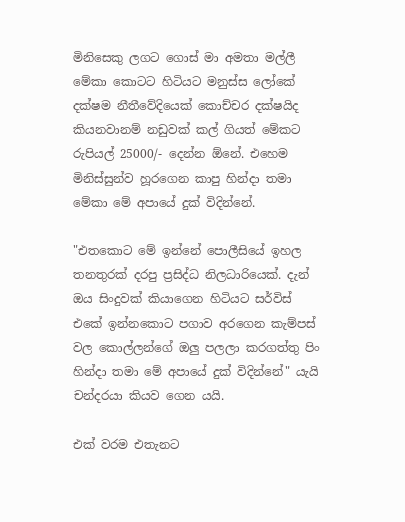මිනිසෙකු ලගට ගොස් මා අමතා මල්ලී මේකා කොටට හිටියට මනුස්ස ලෝකේ දක්ෂම නීතීවේදියෙක් කොච්චර දක්ෂයිද කියනවානම් නඩුවක් කල් ගියත් මේකට රුපියල් 25000/- දෙන්න ඕනේ. එහෙම මිනිස්සුන්ව හූරගෙන කාපු හින්දා තමා මේකා මේ අපායේ දුක් විදින්නේ.

"එතකොට මේ ඉන්නේ පොලීසියේ ඉහල තනතුරක් දරපු ප්‍ර‍සිද්ධ නිලධාරියෙක්. දැන් ඔය සිංදුවක් කියාගෙන හිටියට සර්විස් එකේ ඉන්නකොට පගාව අරගෙන කැම්පස් වල කොල්ලන්ගේ ඔලු පලලා කරගත්තු පිං හින්දා තමා මේ අපායේ දුක් විදින්නේ" යැයි චන්දරයා කියව ගෙන යයි.

එක් වරම එතැනට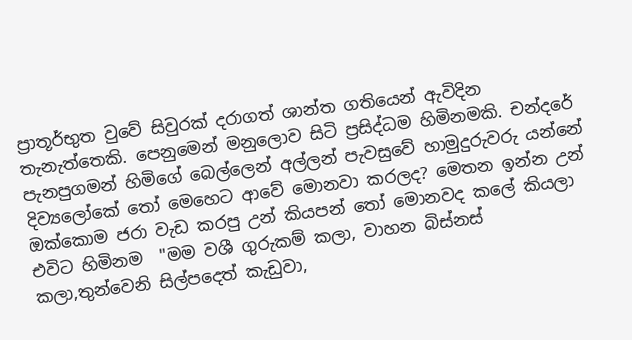ප්‍රාතූර්භුත වුවේ සිවුරක් දරාගත් ශාන්ත ගතියෙන් ඇවිදින තැනැත්තෙකි. පෙනුමෙන් මනුලොව සිටි ප්‍ර‍සිද්ධම හිමිනමකි. චන්දරේ පැනපුගමන් හිමිගේ බෙල්ලෙන් අල්ලන් පැවසුවේ හාමුදුරුවරු යන්නේ දිව්‍යලෝකේ තෝ මෙහෙට ආවේ මොනවා කරලද? මෙතන ඉන්න උන් ඔක්කොම ජරා වැඩ කරපු උන් කියපන් තෝ මොනවද කලේ කියලා
එවිට හිමිනම  "මම වශී ගුරුකම් කලා, වාහන බිස්නස් කලා,තුන්වෙනි සිල්පදෙත් කැඩුවා,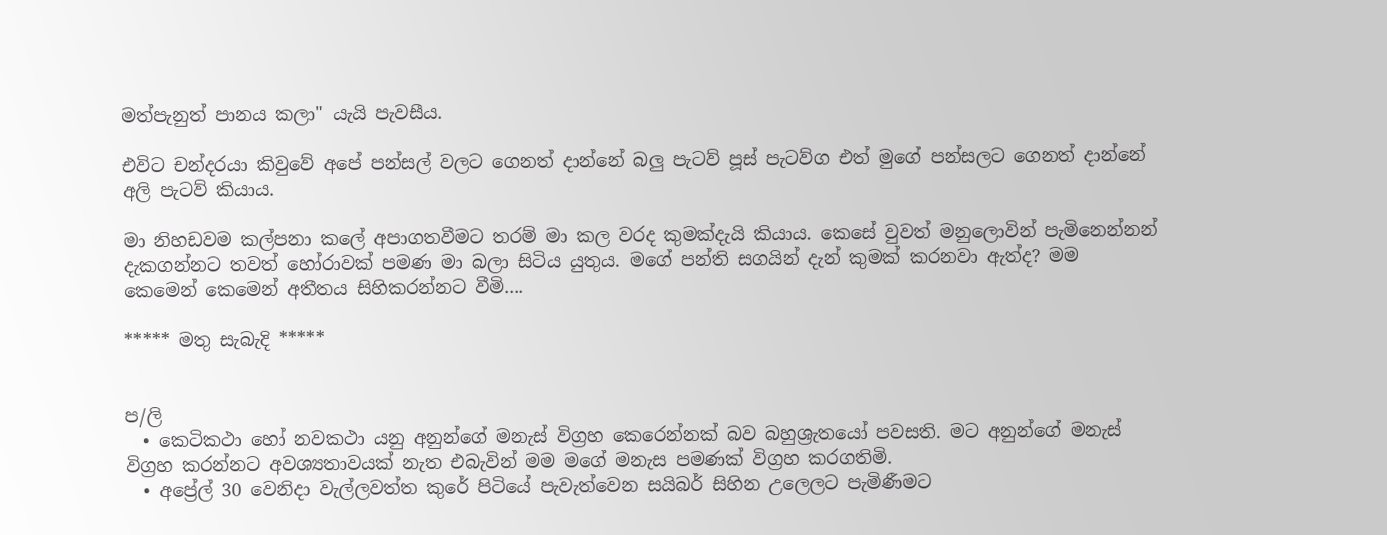මත්පැනුත් පානය කලා" යැයි පැවසීය.

එවිට චන්දරයා කිවුවේ අපේ පන්සල් වලට ගෙනත් දාන්නේ බලු පැටව් පූස් පැටව්ග එත් මුගේ පන්සලට ගෙනත් දාන්නේ අලි පැටව් කියාය.

මා නිහඩවම කල්පනා කලේ අපාගතවීමට තරම් මා කල වරද කුමක්දැයි කියාය. කෙසේ වුවත් මනුලොවින් පැමිනෙන්නන් දැකගන්නට තවත් හෝරාවක් පමණ මා බලා සිටිය යුතුය. මගේ පන්ති සගයින් දැන් කුමක් කරනවා ඇත්ද? මම කෙමෙන් කෙමෙන් අතීතය සිහිකරන්නට වීමි....

***** මතු සැබැදි *****


ප/ලි
  • කෙටිකථා හෝ නවකථා යනු අනුන්ගේ මනැස් විග්‍ර‍හ කෙරෙන්නක් බව බහුශ්‍ර‍ැතයෝ පවසති. මට අනුන්ගේ මනැස් විග්‍ර‍හ කරන්නට අවශ්‍යතාවයක් නැත එබැවින් මම මගේ මනැස පමණක් විග්‍ර‍හ කරගතිමි.
  • අප්‍රේල් 30 වෙනිදා වැල්ලවත්ත කුරේ පිටියේ පැවැත්වෙන සයිබර් සිහින උලෙලට පැමිණීමට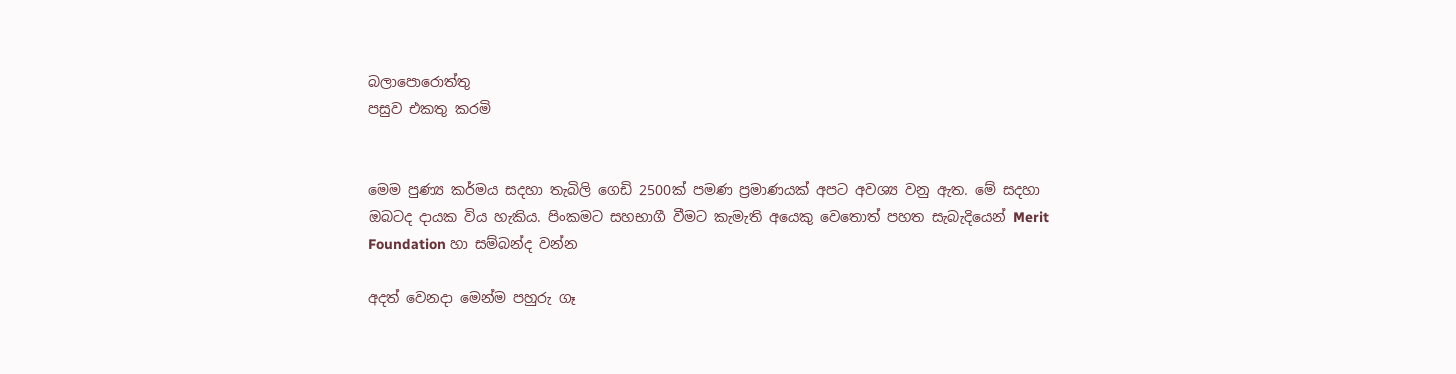බලාපොරොත්තු
පසුව එකතු කරමි


මෙම පුණ්‍ය කර්මය සදහා තැබිලි ගෙඩි 2500ක් පමණ ප්‍රමාණයක් අපට අවශ්‍ය වනු ඇත. මේ සදහා ඔබටද දායක විය හැකිය. පිංකමට සහභාගී වීමට කැමැති අයෙකු වෙතොත් පහත සැබැදියෙන් Merit Foundation හා සම්බන්ද වන්න

අදත් වෙනදා මෙන්ම පහුරු ගෑ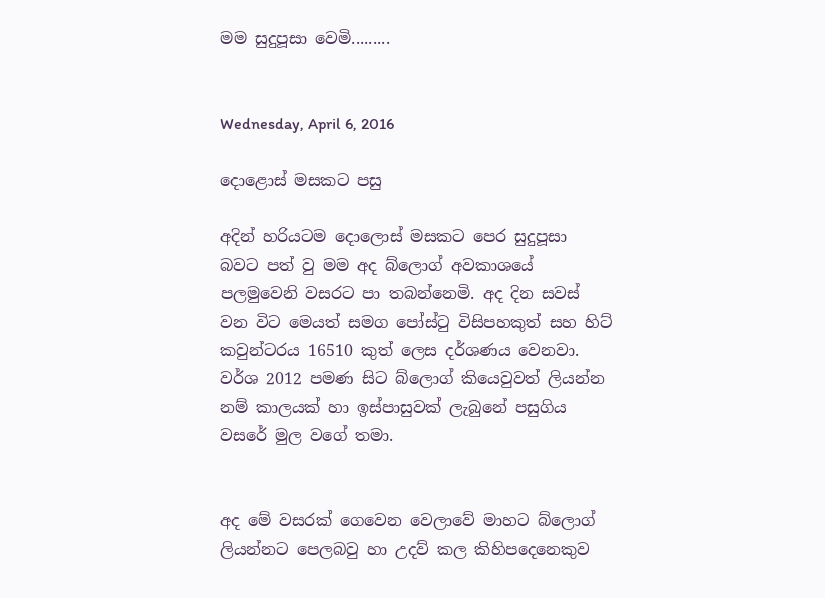මම සුදුපූසා වෙමි.........


Wednesday, April 6, 2016

දොළොස් මසකට පසු

අදින් හරියටම දොලොස් මසකට පෙර සුදුපූසා බවට පත් වු මම අද බ්ලොග් අවකාශයේ පලමුවෙනි වසරට පා තබන්නෙමි. අද දින සවස් වන විට මෙයත් සමග පෝස්ටු විසිපහකුත් සහ හිට් කවුන්ටරය 16510 කුත් ලෙස දර්ශණය වෙනවා. වර්ශ 2012 පමණ සිට බ්ලොග් කියෙවුවත් ලියන්න නම් කාලයක් හා ඉස්පාසුවක් ලැබුනේ පසුගිය වසරේ මුල වගේ තමා.


අද මේ වසරක් ගෙවෙන වෙලාවේ මාහට බ්ලොග් ලියන්නට පෙලබවු හා උදව් කල කිහිපදෙනෙකුව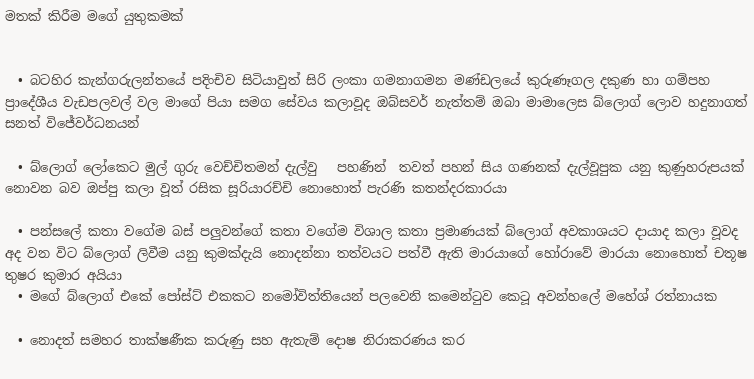මතක් කිරීම මගේ යුතුකමක්


  • බටහිර කැන්ගරුලන්තයේ පදිංචිව සිටියාවුත් සිරි ලංකා ගමනාගමන මණ්ඩලයේ කුරුණෑගල දකුණ හා ගම්පහ ප්‍රාදේශීය වැඩපලවල් වල මාගේ පියා සමග සේවය කලාවූද ඔබ්සවර් නැත්තම් ඔබා මාමාලෙස බ්ලොග් ලොව හදුනාගත් සනත් විජේවර්ධනයන්

  • බ්ලොග් ලෝකෙට මුල් ගුරු වෙච්චිතමන් දැල්වු   පහණින්  තවත් පහන් සිය ගණනක් දැල්වූපුක යනු කුණුහරුපයක් නොවන බව ඔප්පු කලා වූත් රසික සූරියාරච්චි නොහොත් පැරණි කතන්දරකාරයා

  • පන්සලේ කතා වගේම බස් පලුවන්ගේ කතා වගේම විශාල කතා ප්‍ර‍මාණයක් බ්ලොග් අවකාශයට දායාද කලා වූවද අද වන විට බ්ලොග් ලිවීම යනු කුමක්දැයි නොදන්නා තත්වයට පත්වී ඇති මාරයාගේ හෝරාවේ මාරයා නොහොත් චතූෂ තුෂර කුමාර අයියා
  • මගේ බ්ලොග් එකේ පෝස්ට් එකකට නමෝවිත්තියෙන් පලවෙනි කමෙන්ටුව කෙටූ අවන්හලේ මහේශ් රත්නායක

  • නොදත් සමහර තාක්ෂණීක කරුණු සහ ඇතැම් දොෂ නිරාකරණය කර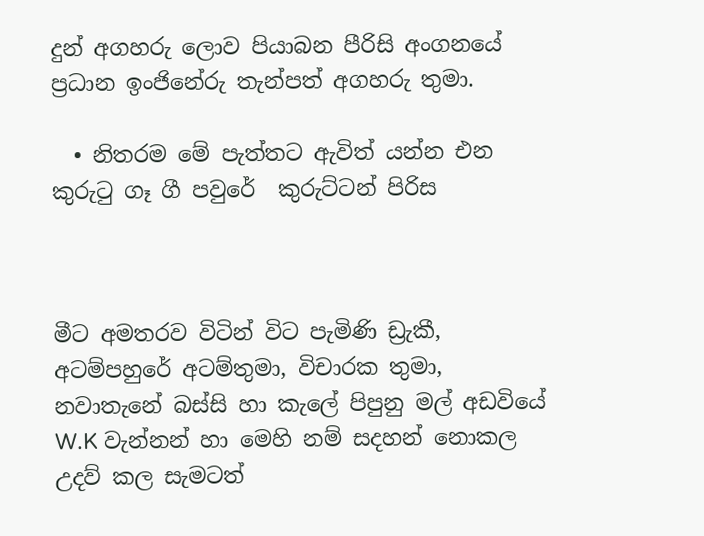දුන් අගහරු ලොව පියාබන පීරිසි අංගනයේ ප්‍ර‍ධාන ඉංජිනේරු තැන්පත් අගහරු තුමා.

  • නිතරම මේ පැත්තට ඇවිත් යන්න එන කුරුටු ගෑ ගී පවුරේ  කුරුට්ටන් පිරිස



මීට අමතරව විටින් විට පැමිණි ඩ්‍රැකී, අටම්පහුරේ අටම්තුමා, විචාරක තුමා, නවාතැනේ බස්සි හා කැලේ පිපුනු මල් අඩවියේ W.K වැන්නන් හා මෙහි නම් සදහන් නොකල උදව් කල සැමටත්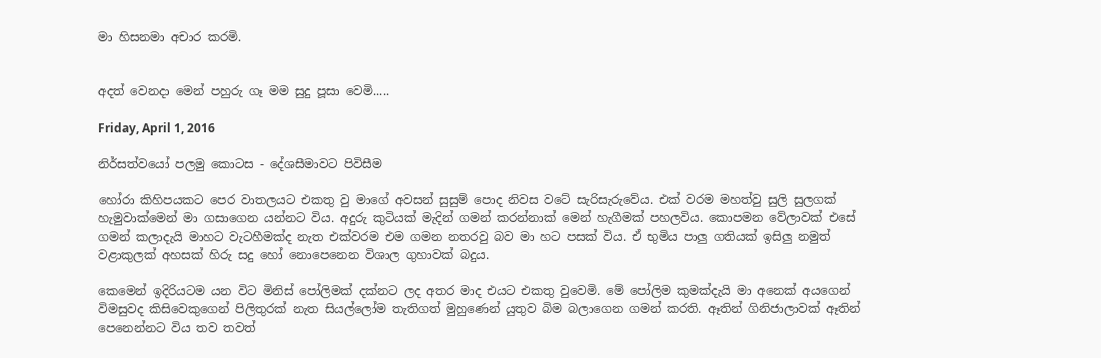මා හිසනමා අචාර කරමි.


අදත් වෙනදා මෙන් පහුරු ගෑ මම සුදු පූසා වෙමි.....

Friday, April 1, 2016

නිර්සත්වයෝ පලමු කොටස - දේශසීමාවට පිවිසීම

හෝරා කිහිපයකට පෙර වාතලයට එකතු වු මාගේ අවසන් සුසුම් පොද නිවස වටේ සැරිසැරුවේය. එක් වරම මහත්වු සුලි සුලගක් හැමුවාක්මෙන් මා ගසාගෙන යන්නට විය. අදුරු කුටියක් මැදින් ගමන් කරන්නාක් මෙන් හැගීමක් පහලවිය. කොපමන වේලාවක් එසේ ගමන් කලාදැයි මාහට වැටහීමක්ද නැත එක්වරම එම ගමන නතරවු බව මා හට පසක් විය. ඒ භුමිය පාලු ගතියක් ඉසිලු නමුත් වළාකුලක් අහසක් හිරු සදු හෝ නොපෙනෙන විශාල ගුහාවක් බදුය.

කෙමෙන් ඉදිරියටම යන විට මිනිස් පෝලිමක් දක්නට ලද අතර මාද එයට එකතු වුවෙමි. මේ පෝලිම කුමක්දැයි මා අනෙක් අයගෙන් විමසුවද කිසිවෙකුගෙන් පිලිතුරක් නැත සියල්ලෝම තැතිගත් මුහුණෙන් යුතුව බිම බලාගෙන ගමන් කරති. ඈතින් ගිනිජාලාවක් ඈතින් පෙනෙන්නට විය තව තවත්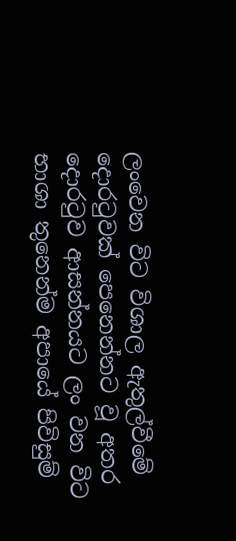ලංවෙන විට විශාල ඇතුල්වීමේ දොරටුවක් පෙනෙන්නට වූ අතර දොරටුව ආසන්නයට ලං වන විට භාශා තුනෙන්ම අපායේ පිවිසුම්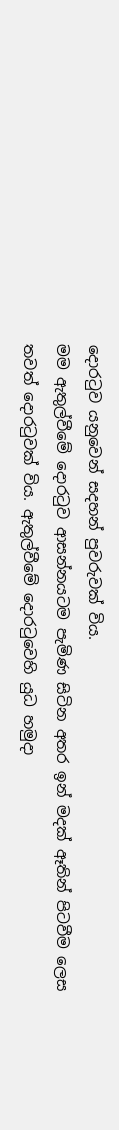දොරටුව යනුවෙන් සදහන් පුවරුවක් විය.
මම ඇතුල්වීමේ දොරටුව ආසන්නයටම පැමිණ සිටින අතර ඉන් මදක් ඈතින් පිටවීම ලෙස තවත් දොරටුවක් විය. ඇතුල්වීමේ දොරටුවෙහි යුධ හමුදා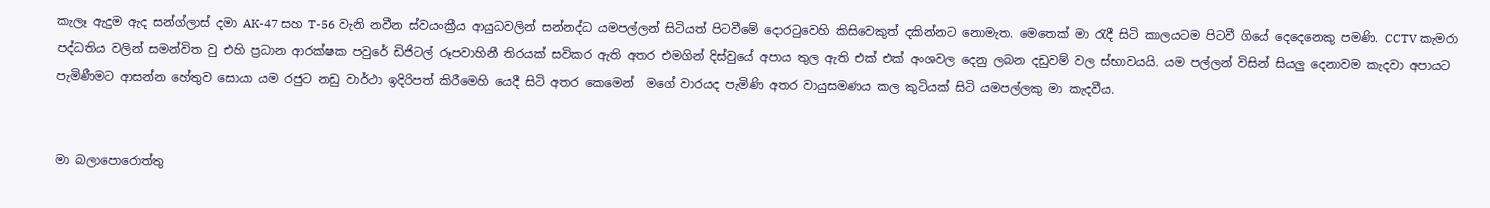කැලෑ ඇදුම ඇද සන්ග්ලාස් දමා AK-47 සහ T-56 වැනි නවීන ස්වයංක්‍රීය ආයුධවලින් සන්නද්ධ යමපල්ලන් සිටියත් පිටවීමේ දොරටුවෙහි කිසිවෙකුත් දකින්නට නොමැත. මෙතෙක් මා රැදී සිටි කාලයටම පිටවී ගියේ දෙදෙනෙකු පමණි. CCTV කැමරා පද්ධතිය වලින් සමන්විත වු එහි ප්‍රධාන ආරක්ෂක පවුරේ ඩිජිටල් රූපවාහිනී තිරයක් සවිකර ඇති අතර එමගින් දිස්වුයේ අපාය තුල ඇති එක් එක් අංශවල දෙනු ලබන දඩුවම් වල ස්භාවයයි. යම පල්ලන් විසින් සියලු දෙනාවම කැදවා අපායට පැමිණීමට ආසන්න හේතුව සොයා යම රජුට නඩු වාර්ථා ඉදිරිපත් කිරීමෙහි යෙදී සිටි අතර කෙමෙන්  මගේ වාරයද පැමිණි අතර වායුසමණය කල කුටියක් සිටි යමපල්ලකු මා කැදවීය.


මා බලාපොරොත්තු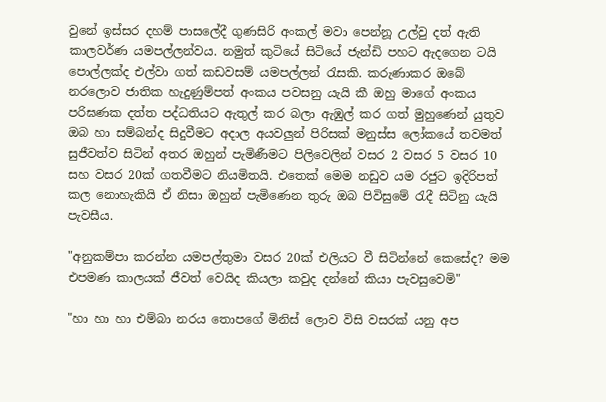වුනේ ඉස්සර දහම් පාසලේදී ගුණසිරි අංකල් මවා පෙන්නූ උල්වු දත් ඇති කාලවර්ණ යමපල්ලන්වය. නමුත් කුටියේ සිටියේ ජැන්ඩි පහට ඇදගෙන ටයි පොල්ලක්ද එල්වා ගත් කඩවසම් යමපල්ලන් රැසකි. කරුණාකර ඔබේ නරලොව ජාතික හැදුණුම්පත් අංකය පවසනු යැයි කී ඔහු මාගේ අංකය පරිඝණක දත්ත පද්ධතියට ඇතුල් කර බලා ඇඹුල් කර ගත් මුහුණෙන් යුතුව ඔබ හා සම්බන්ද සිදුවීමට අදාල අයවලුන් පිරිසක් මනුස්ස ලෝකයේ තවමත් සුජීවත්ව සිටින් අතර ඔහුන් පැමිණීමට පිලිවෙලින් වසර 2 වසර 5 වසර 10 සහ වසර 20ක් ගතවීමට නියමිතයි. එතෙක් මෙම නඩුව යම රජුට ඉදිරිපත් කල නොහැකියි ඒ නිසා ඔහුන් පැමිණෙන තුරු ඔබ පිවිසුමේ රැදී සිටිනු යැයි පැවසීය.

"අනුකම්පා කරන්න යමපල්තුමා වසර 20ක් එලියට වී සිටින්නේ කෙසේද? මම එපමණ කාලයක් ජීවත් වෙයිද කියලා කවුද දන්නේ කියා පැවසුවෙමි"

"හා හා හා එම්බා නරය තොපගේ මිනිස් ලොව විසි වසරක් යනු අප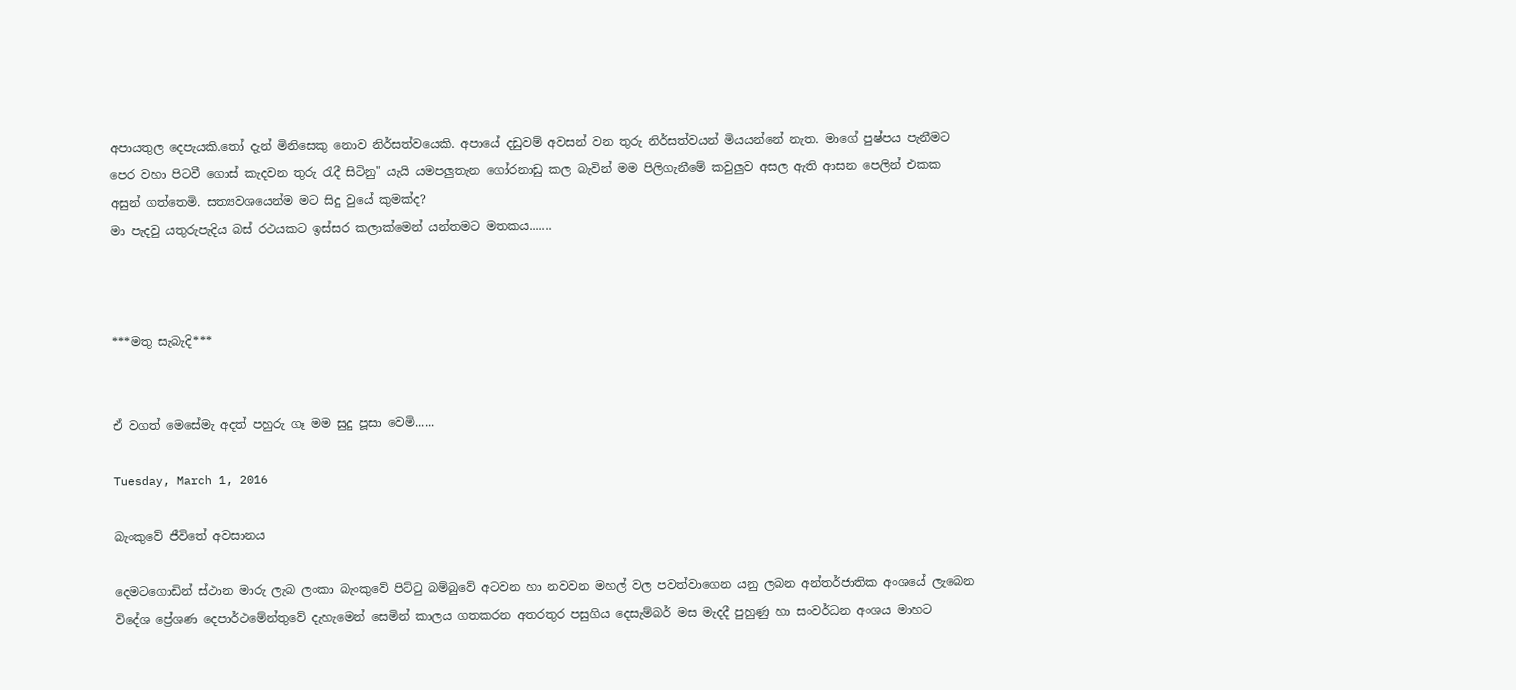අපායතුල දෙපැයකි.තෝ දැන් මිනිසෙකු නොව නිර්සත්වයෙකි. අපායේ දඩුවම් අවසන් වන තුරු නිර්සත්වයන් මියයන්නේ නැත. මාගේ පුෂ්පය පැනීමට පෙර වහා පිටවී ගොස් කැදවන තුරු රැදී සිටිනු" යැයි යමපලුතැන ගෝරනාඩු කල බැවින් මම පිලිගැනීමේ කවුලුව අසල ඇති ආසන පෙලින් එකක අසුන් ගත්තෙමි. සත්‍යවශයෙන්ම මට සිදු වුයේ කුමක්ද?
මා පැදවු යතුරුපැදිය බස් රථයකට ඉස්සර කලාක්මෙන් යන්තමට මතකය.......



***මතු සැබැදි***


ඒ වගත් මෙසේමැ අදත් පහුරු ගෑ මම සුදු පූසා වෙමි......

Tuesday, March 1, 2016

බැංකුවේ ජීවිතේ අවසානය

දෙමටගොඩින් ස්ථාන මාරු ලැබ ලංකා බැංකුවේ පිට්ටු බම්බුවේ අටවන හා නවවන මහල් වල පවත්වාගෙන යනු ලබන අන්තර්ජාතික අංශයේ ලැබෙන විදේශ ප්‍රේශණ දෙපාර්ථමේන්තුවේ දැහැමෙන් සෙමින් කාලය ගතකරන අතරතුර පසුගිය දෙසැම්බර් මස මැදදී පුහුණු හා සංවර්ධන අංශය මාහට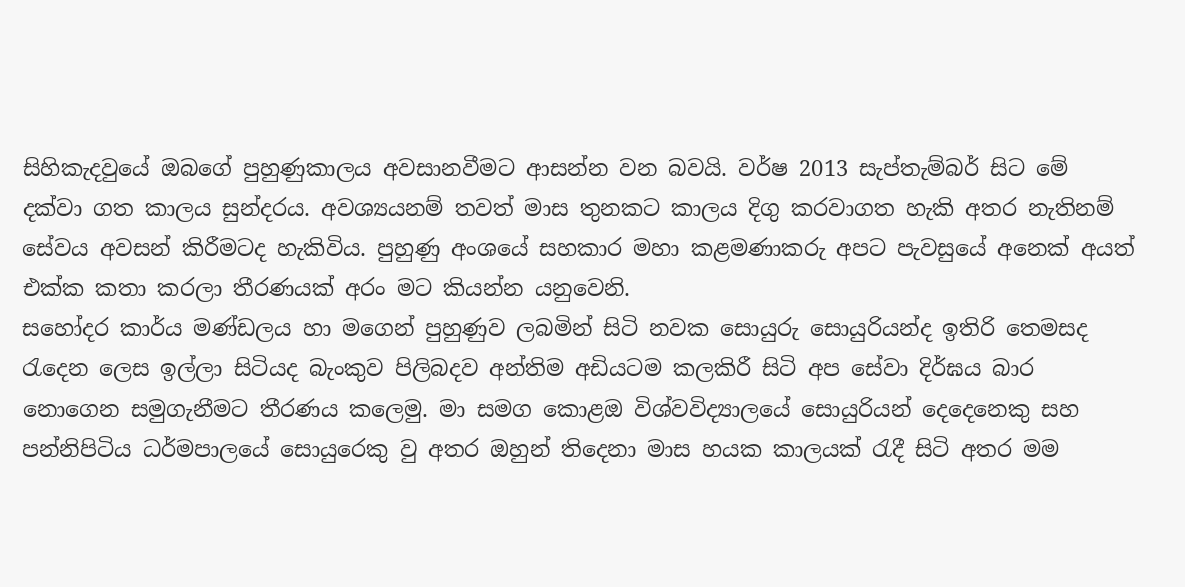සිහිකැදවුයේ ඔබගේ පුහුණුකාලය අවසානවීමට ආසන්න වන බවයි. වර්ෂ 2013 සැප්තැම්බර් සිට මේ දක්වා ගත කාලය සුන්දරය. අවශ්‍යයනම් තවත් මාස තුනකට කාලය දිගු කරවාගත හැකි අතර නැතිනම් සේවය අවසන් කිරීමටද හැකිවිය. පුහුණු අංශයේ සහකාර මහා කළමණාකරු අපට පැවසුයේ අනෙක් අයත් එක්ක කතා කරලා තීරණයක් අරං මට කියන්න යනුවෙනි.
සහෝදර කාර්ය මණ්ඩලය හා මගෙන් පුහුණුව ලබමින් සිටි නවක සොයුරු සොයුරියන්ද ඉතිරි තෙමසද රැදෙන ලෙස ඉල්ලා සිටියද බැංකුව පිලිබදව අන්තිම අඩියටම කලකිරී සිටි අප සේවා දිර්ඝය බාර නොගෙන සමුගැනීමට තීරණය කලෙමු. මා සමග කොළඔ විශ්වවිද්‍යාලයේ සොයුරියන් දෙදෙනෙකු සහ පන්නිපිටිය ධර්මපාලයේ සොයුරෙකු වු අතර ඔහුන් තිදෙනා මාස හයක කාලයක් රැදී සිටි අතර මම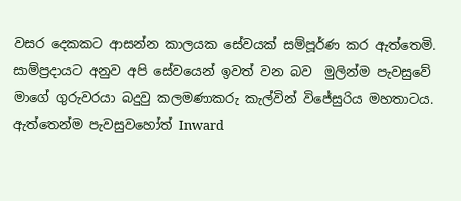වසර දෙකකට ආසන්න කාලයක සේවයක් සම්පූර්ණ කර ඇත්තෙමි. සාම්ප්‍ර‍දායට අනුව අපි සේවයෙන් ඉවත් වන බව  මුලින්ම පැවසුවේ මාගේ ගුරුවරයා බදුවු කලමණාකරු කැල්වින් විජේසුරිය මහතාටය.
ඇත්තෙන්ම පැවසුවහෝත් Inward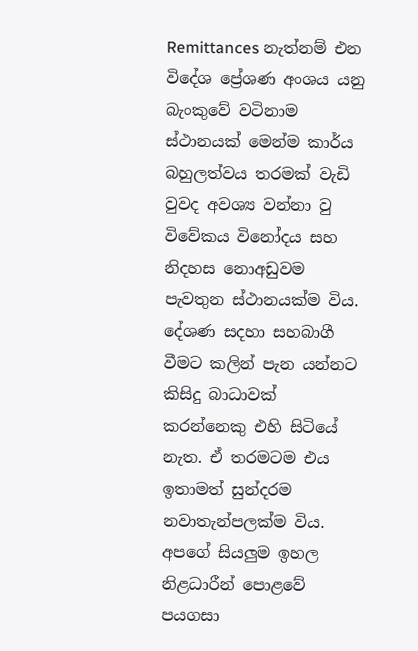Remittances නැත්නම් එන විදේශ ප්‍රේශණ අංශය යනු බැංකුවේ වටිනාම ස්ථානයක් මෙන්ම කාර්ය බහුලත්වය තරමක් වැඩි වුවද අවශ්‍ය වන්නා වු විවේකය විනෝදය සහ නිදහස නොඅඩුවම පැවතුන ස්ථානයක්ම විය. දේශණ සදහා සහබාගී වීමට කලින් පැන යන්නට කිසිදු බාධාවක් කරන්නෙකු එහි සිටියේ නැත. ඒ තරමටම එය ඉතාමත් සුන්දරම නවාතැන්පලක්ම විය. අපගේ සියලුම ඉහල නිළධාරීන් පොළවේ පයගසා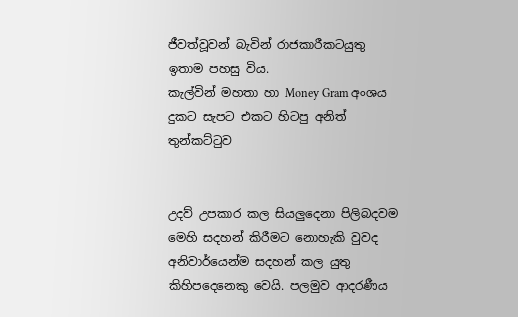ජීවත්වූවන් බැවින් රාජකාරීකටයුතු ඉතාම පහසු විය.
කැල්වින් මහතා හා Money Gram අංශය
දුකට සැපට එකට හිටපු අනිත් තුන්කට්ටුව


උදව් උපකාර කල සියලුදෙනා පිලිබදවම මෙහි සදහන් කිරීමට නොහැකි වුවද අනිවාර්යෙන්ම සදහන් කල යුතු කිහිපදෙනෙකු වෙයි. පලමුව ආදරණීය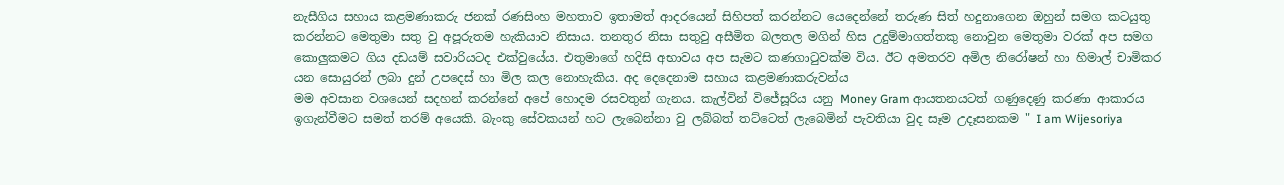නැසීගිය සහාය කළමණාකරු ජනක් රණසිංහ මහතාව ඉතාමත් ආදරයෙන් සිහිපත් කරන්නට යෙදෙන්නේ තරුණ සිත් හදුනාගෙන ඔහුන් සමග කටයුතු කරන්නට මෙතුමා සතු වු අපූරුතම හැකියාව නිසාය. තනතුර නිසා සතුවු අසීමිත බලතල මගින් හිස උදුම්මාගත්තකු නොවුන මෙතුමා වරක් අප සමග කොලුකමට ගිය දඩයම් සවාරියටද එක්වුයේය. එතුමාගේ හදිසි අභාවය අප සැමට කණගාටුවක්ම විය. ඊට අමතරව අමිල නිරෝෂන් හා හිමාල් චාමිකර යන සොයුරන් ලබා දුන් උපදෙස් හා මිල කල නොහැකිය. අද දෙදෙනාම සහාය කළමණාකරුවන්ය
මම අවසාන වශයෙන් සදහන් කරන්නේ අපේ හොදම රසවතුන් ගැනය. කැල්වින් විජේසූරිය යනු Money Gram ආයතනයටත් ගණුදෙණු කරණා ආකාරය ඉගැන්වීමට සමත් තරම් අයෙකි. බැංකු සේවකයන් හට ලැබෙන්නා වු ලබ්බත් තට්ටෙත් ලැබෙමින් පැවතියා වුද සෑම උදෑසනකම " I am Wijesoriya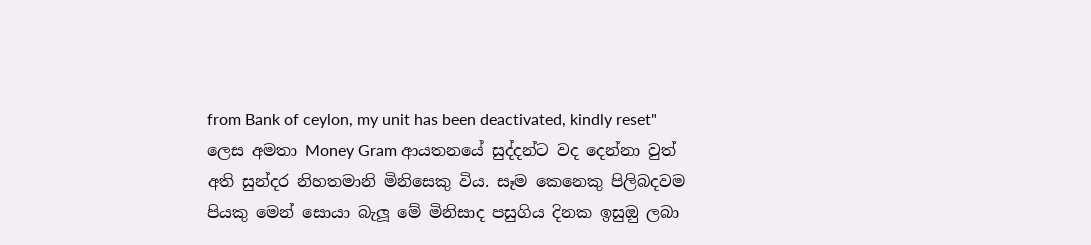from Bank of ceylon, my unit has been deactivated, kindly reset" ලෙස අමතා Money Gram ආයතනයේ සුද්දන්ට වද දෙන්නා වුත් අති සුන්දර නිහතමානි මිනිසෙකු විය. සෑම කෙනෙකු පිලිබදවම පියකු මෙන් සොයා බැලූ මේ මිනිසාද පසුගිය දිනක ඉසුඔු ලබා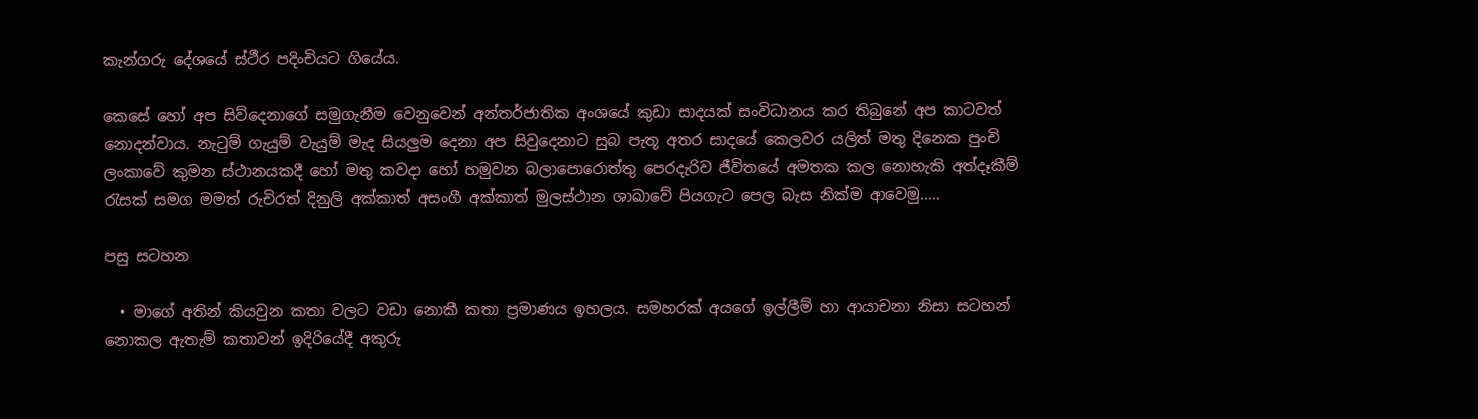කැන්ගරු දේශයේ ස්ථීර පදිංචියට ගියේය.

කෙසේ හෝ අප සිව්දෙනාගේ සමුගැනීම වෙනුවෙන් අන්තර්ජාතික අංශයේ කුඩා සාදයක් සංවිධානය කර තිබුනේ අප කාටවත් නොදන්වාය. නැටුම් ගැයුම් වැයුම් මැද සියලුම දෙනා අප සිවුදෙනාට සුබ පැතූ අතර සාදයේ කෙලවර යලිත් මතු දිනෙක පුංචි ලංකාවේ කුමන ස්ථානයකදී හෝ මතු කවදා හෝ හමුවන බලාපොරොත්තු පෙරදැරිව ජීවිතයේ අමතක කල නොහැකි අත්දෑකීම් රැසක් සමග මමත් රුචිරත් දිනුලි අක්කාත් අසංගී අක්කාත් මුලස්ථාන ශාඛාවේ පියගැට පෙල බැස නික්ම ආවෙමු.....

පසු සටහන

  • මාගේ අතින් කියවුන කතා වලට වඩා නොකී කතා ප්‍ර‍මාණය ඉහලය. සමහරක් අයගේ ඉල්ලීම් හා ආයාචනා නිසා සටහන් නොකල ඇතැම් කතාවන් ඉදිරියේදී අකුරු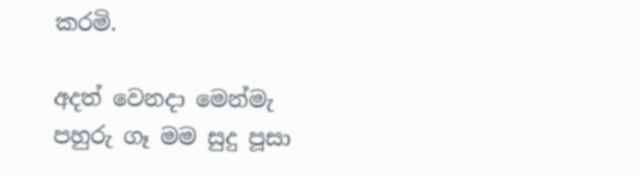කරමි.

අදත් වෙනදා මෙන්මැ පහුරු ගෑ මම සුදු පූසා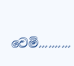වෙමි..........